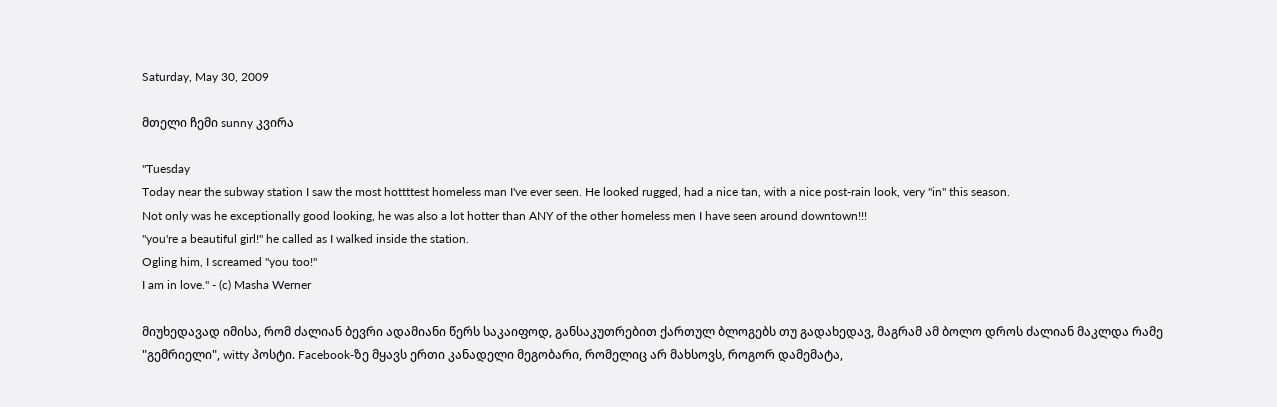Saturday, May 30, 2009

მთელი ჩემი sunny კვირა

"Tuesday
Today near the subway station I saw the most hottttest homeless man I've ever seen. He looked rugged, had a nice tan, with a nice post-rain look, very "in" this season.
Not only was he exceptionally good looking, he was also a lot hotter than ANY of the other homeless men I have seen around downtown!!!
"you're a beautiful girl!" he called as I walked inside the station.
Ogling him, I screamed "you too!"
I am in love." - (c) Masha Werner

მიუხედავად იმისა, რომ ძალიან ბევრი ადამიანი წერს საკაიფოდ, განსაკუთრებით ქართულ ბლოგებს თუ გადახედავ, მაგრამ ამ ბოლო დროს ძალიან მაკლდა რამე "გემრიელი", witty პოსტი. Facebook-ზე მყავს ერთი კანადელი მეგობარი, რომელიც არ მახსოვს, როგორ დამემატა,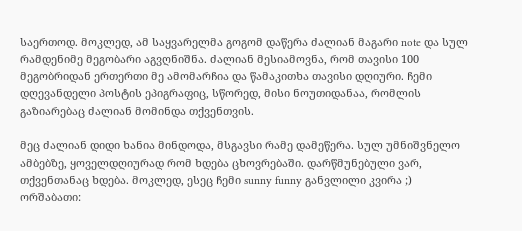საერთოდ. მოკლედ, ამ საყვარელმა გოგომ დაწერა ძალიან მაგარი note და სულ რამდენიმე მეგობარი აგვღნიშნა. ძალიან მესიამოვნა, რომ თავისი 100 მეგობრიდან ერთერთი მე ამომარჩია და წამაკითხა თავისი დღიური. ჩემი დღევანდელი პოსტის ეპიგრაფიც, სწორედ, მისი ნოუთიდანაა, რომლის გაზიარებაც ძალიან მომინდა თქვენთვის.

მეც ძალიან დიდი ხანია მინდოდა, მსგავსი რამე დამეწერა. სულ უმნიშვნელო ამბებზე, ყოველდღიურად რომ ხდება ცხოვრებაში. დარწმუნებული ვარ, თქვენთანაც ხდება. მოკლედ, ესეც ჩემი sunny funny განვლილი კვირა ;)
ორშაბათი: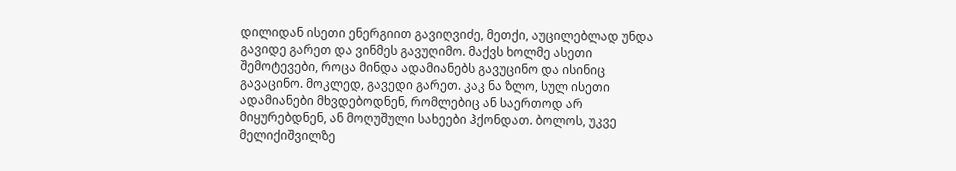დილიდან ისეთი ენერგიით გავიღვიძე, მეთქი, აუცილებლად უნდა გავიდე გარეთ და ვინმეს გავუღიმო. მაქვს ხოლმე ასეთი შემოტევები, როცა მინდა ადამიანებს გავუცინო და ისინიც გავაცინო. მოკლედ, გავედი გარეთ. კაკ ნა ზლო, სულ ისეთი ადამიანები მხვდებოდნენ, რომლებიც ან საერთოდ არ მიყურებდნენ, ან მოღუშული სახეები ჰქონდათ. ბოლოს, უკვე მელიქიშვილზე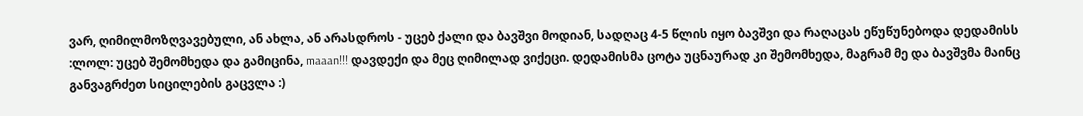ვარ, ღიმილმოზღვავებული, ან ახლა, ან არასდროს - უცებ ქალი და ბავშვი მოდიან, სადღაც 4-5 წლის იყო ბავშვი და რაღაცას ეწუწუნებოდა დედამისს :ლოლ: უცებ შემომხედა და გამიცინა, maaan!!! დავდექი და მეც ღიმილად ვიქეცი. დედამისმა ცოტა უცნაურად კი შემომხედა, მაგრამ მე და ბავშვმა მაინც განვაგრძეთ სიცილების გაცვლა :)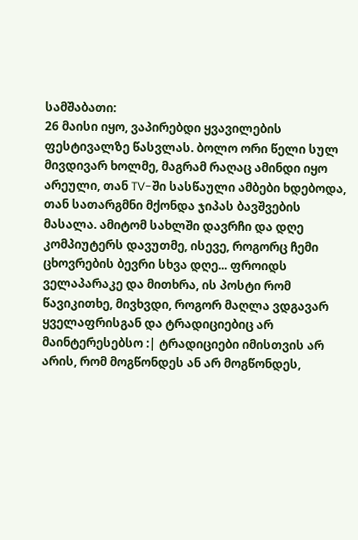სამშაბათი:
26 მაისი იყო, ვაპირებდი ყვავილების ფესტივალზე წასვლას. ბოლო ორი წელი სულ მივდივარ ხოლმე, მაგრამ რაღაც ამინდი იყო არეული, თან TV-ში სასწაული ამბები ხდებოდა, თან სათარგმნი მქონდა ჯიპას ბავშვების მასალა. ამიტომ სახლში დავრჩი და დღე კომპიუტერს დავუთმე, ისევე, როგორც ჩემი ცხოვრების ბევრი სხვა დღე... ფროიდს ველაპარაკე და მითხრა, ის პოსტი რომ წავიკითხე, მივხვდი, როგორ მაღლა ვდგავარ ყველაფრისგან და ტრადიციებიც არ მაინტერესებსო :| ტრადიციები იმისთვის არ არის, რომ მოგწონდეს ან არ მოგწონდეს,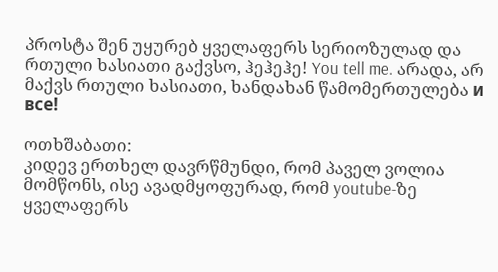პროსტა შენ უყურებ ყველაფერს სერიოზულად და რთული ხასიათი გაქვსო, ჰეჰეჰე! You tell me. არადა, არ მაქვს რთული ხასიათი, ხანდახან წამომერთულება и все!

ოთხშაბათი:
კიდევ ერთხელ დავრწმუნდი, რომ პაველ ვოლია მომწონს, ისე ავადმყოფურად, რომ youtube-ზე ყველაფერს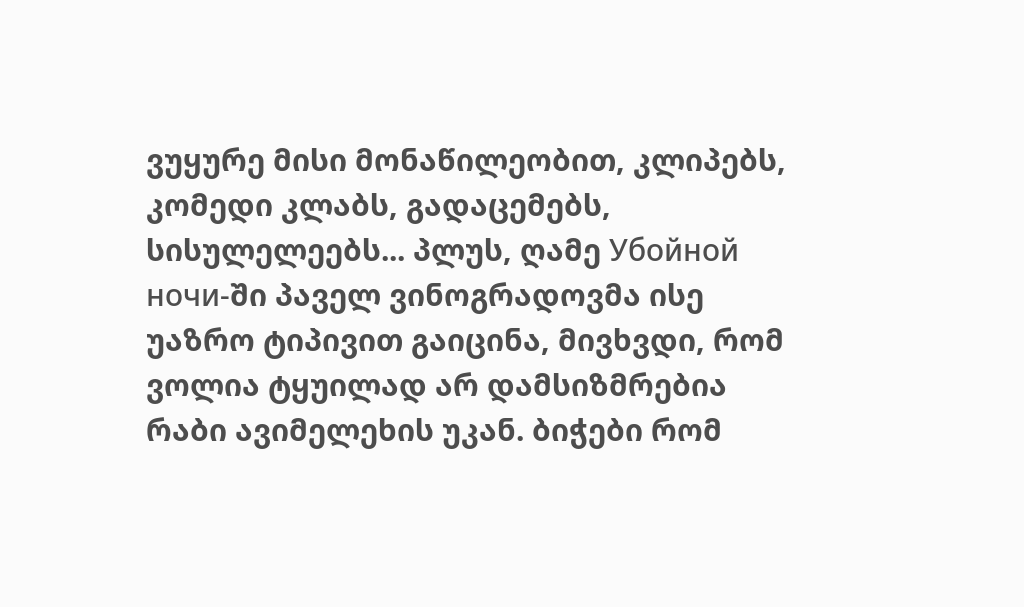ვუყურე მისი მონაწილეობით, კლიპებს, კომედი კლაბს, გადაცემებს, სისულელეებს... პლუს, ღამე Убойной ночи-ში პაველ ვინოგრადოვმა ისე უაზრო ტიპივით გაიცინა, მივხვდი, რომ ვოლია ტყუილად არ დამსიზმრებია რაბი ავიმელეხის უკან. ბიჭები რომ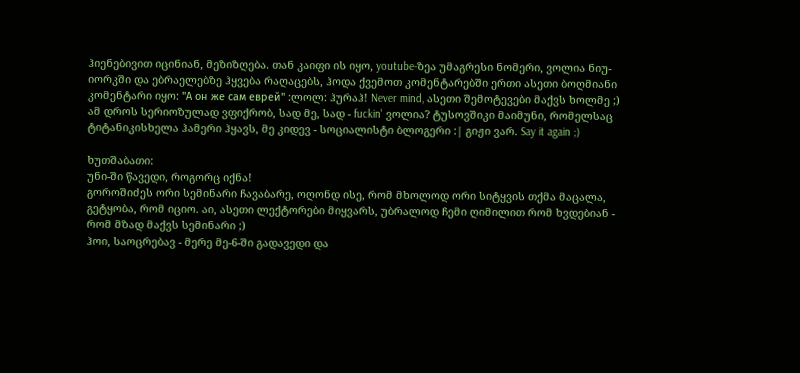ჰიენებივით იცინიან, მეზიზღება. თან კაიფი ის იყო, youtube-ზეა უმაგრესი ნომერი, ვოლია ნიუ-იორკში და ებრაელებზე ჰყვება რაღაცებს, ჰოდა ქვემოთ კომენტარებში ერთი ასეთი ბოღმიანი კომენტარი იყო: "А он же сам еврей" :ლოლ: ჰურაჰ! Never mind, ასეთი შემოტევები მაქვს ხოლმე ;) ამ დროს სერიოზულად ვფიქრობ, სად მე, სად - fuckin' ვოლია? ტუსოვშიკი მაიმუნი, რომელსაც ტიტანიკისხელა ჰამერი ჰყავს, მე კიდევ - სოციალისტი ბლოგერი :| გიჟი ვარ. Say it again ;)

ხუთშაბათი:
უნი-ში წავედი, როგორც იქნა!
გოროშიძეს ორი სემინარი ჩავაბარე, ოღონდ ისე, რომ მხოლოდ ორი სიტყვის თქმა მაცალა, გეტყობა, რომ იციო. აი, ასეთი ლექტორები მიყვარს, უბრალოდ ჩემი ღიმილით რომ ხვდებიან - რომ მზად მაქვს სემინარი ;)
ჰოი, საოცრებავ - მერე მე-6-ში გადავედი და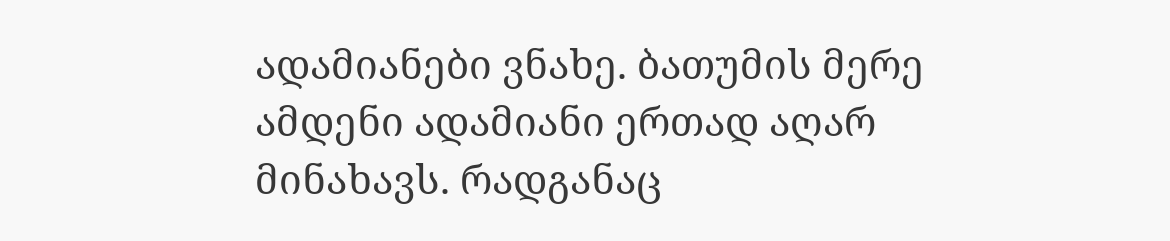ადამიანები ვნახე. ბათუმის მერე ამდენი ადამიანი ერთად აღარ მინახავს. რადგანაც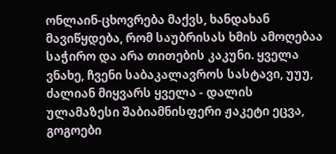ონლაინ-ცხოვრება მაქვს, ხანდახან მავიწყდება, რომ საუბრისას ხმის ამოღებაა საჭირო და არა თითების კაკუნი. ყველა ვნახე, ჩვენი საბაკალავროს სასტავი, უუუ, ძალიან მიყვარს ყველა - დალის ულამაზესი შაბიამნისფერი ჟაკეტი ეცვა, გოგოები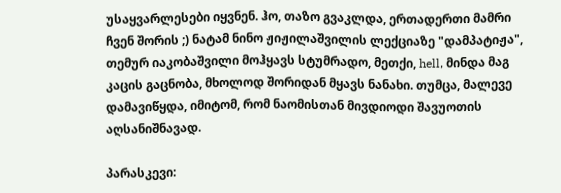უსაყვარლესები იყვნენ. ჰო, თაზო გვაკლდა, ერთადერთი მამრი ჩვენ შორის ;) ნატამ ნინო ჟიჟილაშვილის ლექციაზე "დამპატიჟა", თემურ იაკობაშვილი მოჰყავს სტუმრადო, მეთქი, hell, მინდა მაგ კაცის გაცნობა, მხოლოდ შორიდან მყავს ნანახი. თუმცა, მალევე დამავიწყდა, იმიტომ, რომ ნაომისთან მივდიოდი შავუოთის აღსანიშნავად.

პარასკევი: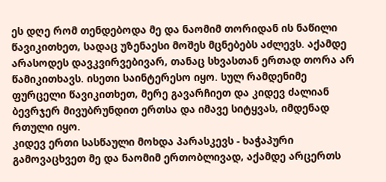ეს დღე რომ თენდებოდა მე და ნაომიმ თორიდან ის ნაწილი წავიკითხეთ, სადაც უზენაესი მოშეს მცნებებს აძლევს. აქამდე არასოდეს დავკვირვებივარ, თანაც სხვასთან ერთად თორა არ წამიკითხავს. ისეთი საინტერესო იყო. სულ რამდენიმე ფურცელი წავიკითხეთ, მერე გავარჩიეთ და კიდევ ძალიან ბევრჯერ მივუბრუნდით ერთსა და იმავე სიტყვას, იმდენად რთული იყო.
კიდევ ერთი სასწაული მოხდა პარასკევს - ხაჭაპური გამოვაცხვეთ მე და ნაომიმ ერთობლივად, აქამდე არცერთს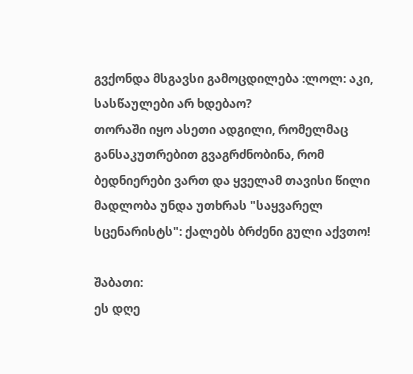გვქონდა მსგავსი გამოცდილება :ლოლ: აკი, სასწაულები არ ხდებაო?
თორაში იყო ასეთი ადგილი, რომელმაც განსაკუთრებით გვაგრძნობინა, რომ ბედნიერები ვართ და ყველამ თავისი წილი მადლობა უნდა უთხრას "საყვარელ სცენარისტს": ქალებს ბრძენი გული აქვთო!

შაბათი:
ეს დღე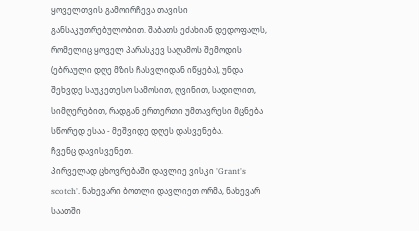ყოველთვის გამოირჩევა თავისი განსაკუთრებულობით. შაბათს ეძახიან დედოფალს, რომელიც ყოველ პარასკევ საღამოს შემოდის (ებრაული დღე მზის ჩასვლიდან იწყება), უნდა შეხვდე საუკეთესო სამოსით, ღვინით, სადილით, სიმღერებით, რადგან ერთერთი უმთავრესი მცნება სწორედ ესაა - მეშვიდე დღეს დასვენება.
ჩვენც დავისვენეთ.
პირველად ცხოვრებაში დავლიე ვისკი 'Grant's scotch'. ნახევარი ბოთლი დავლიეთ ორმა, ნახევარ საათში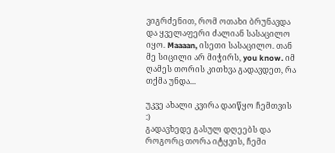ვიგრძენით, რომ ოთახი ბრუნავდა და ყველაფერი ძალიან სასაცილო იყო. Maaaan, ისეთი სასაცილო. თან მე სიცილი არ მიჭირს, you know. იმ ღამეს თორის კითხვა გადავდეთ, რა თქმა უნდა...

უკვე ახალი კვირა დაიწყო ჩემთვის :)
გადავხედე გასულ დღეებს და როგორც თორა იტყვის, ჩემი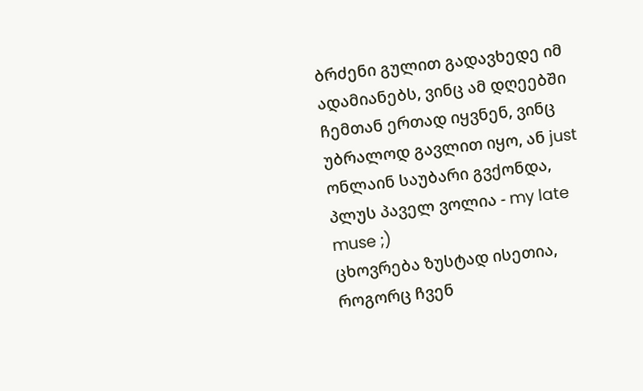ბრძენი გულით გადავხედე იმ ადამიანებს, ვინც ამ დღეებში ჩემთან ერთად იყვნენ, ვინც უბრალოდ გავლით იყო, ან just ონლაინ საუბარი გვქონდა, პლუს პაველ ვოლია - my late muse ;)
ცხოვრება ზუსტად ისეთია, როგორც ჩვენ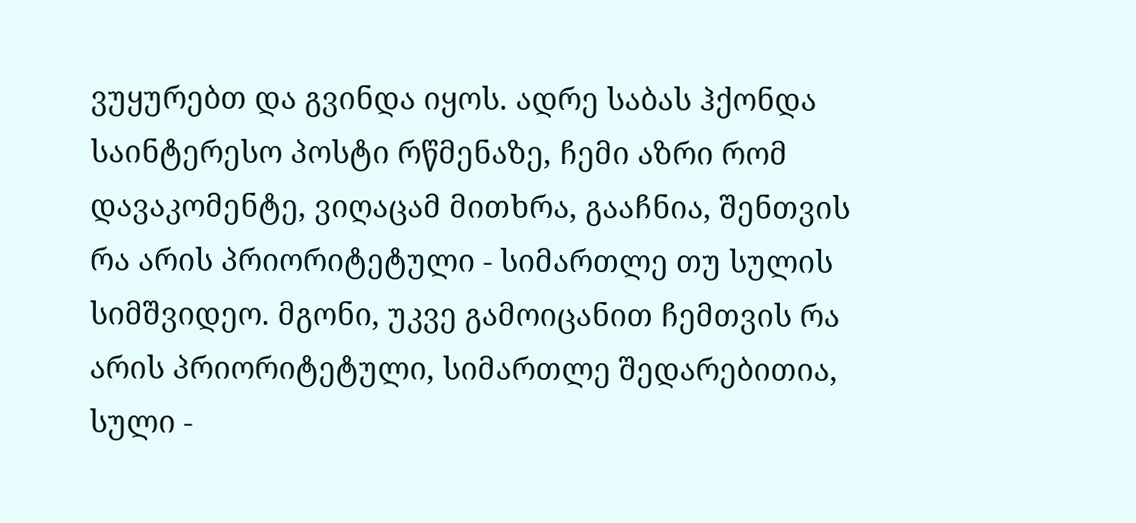ვუყურებთ და გვინდა იყოს. ადრე საბას ჰქონდა საინტერესო პოსტი რწმენაზე, ჩემი აზრი რომ დავაკომენტე, ვიღაცამ მითხრა, გააჩნია, შენთვის რა არის პრიორიტეტული - სიმართლე თუ სულის სიმშვიდეო. მგონი, უკვე გამოიცანით ჩემთვის რა არის პრიორიტეტული, სიმართლე შედარებითია, სული -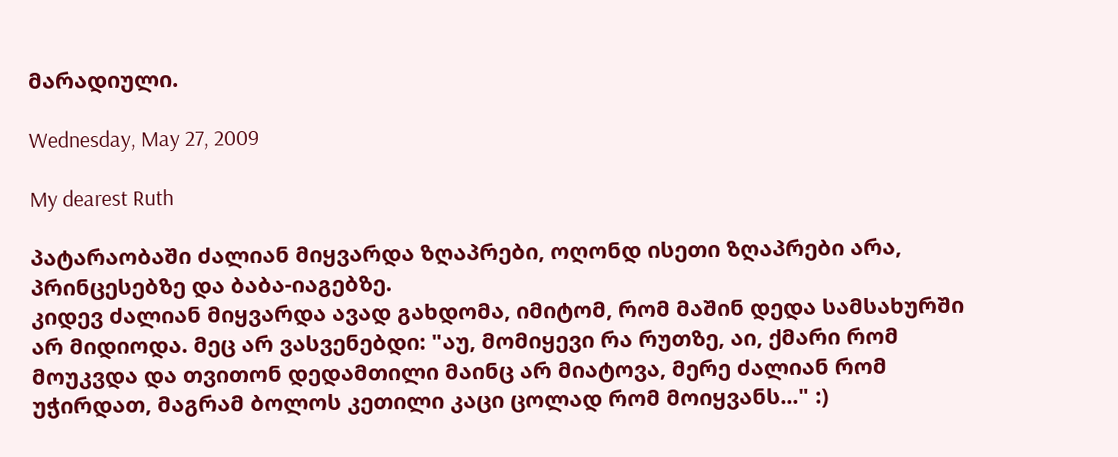მარადიული.

Wednesday, May 27, 2009

My dearest Ruth

პატარაობაში ძალიან მიყვარდა ზღაპრები, ოღონდ ისეთი ზღაპრები არა, პრინცესებზე და ბაბა-იაგებზე.
კიდევ ძალიან მიყვარდა ავად გახდომა, იმიტომ, რომ მაშინ დედა სამსახურში არ მიდიოდა. მეც არ ვასვენებდი: "აუ, მომიყევი რა რუთზე, აი, ქმარი რომ მოუკვდა და თვითონ დედამთილი მაინც არ მიატოვა, მერე ძალიან რომ უჭირდათ, მაგრამ ბოლოს კეთილი კაცი ცოლად რომ მოიყვანს..." :)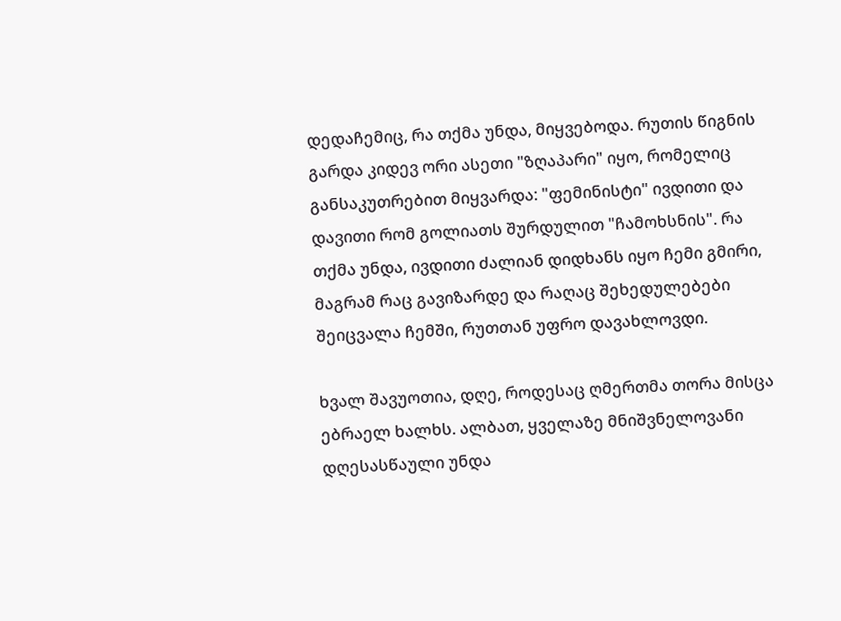დედაჩემიც, რა თქმა უნდა, მიყვებოდა. რუთის წიგნის გარდა კიდევ ორი ასეთი "ზღაპარი" იყო, რომელიც განსაკუთრებით მიყვარდა: "ფემინისტი" ივდითი და დავითი რომ გოლიათს შურდულით "ჩამოხსნის". რა თქმა უნდა, ივდითი ძალიან დიდხანს იყო ჩემი გმირი, მაგრამ რაც გავიზარდე და რაღაც შეხედულებები შეიცვალა ჩემში, რუთთან უფრო დავახლოვდი.

ხვალ შავუოთია, დღე, როდესაც ღმერთმა თორა მისცა ებრაელ ხალხს. ალბათ, ყველაზე მნიშვნელოვანი დღესასწაული უნდა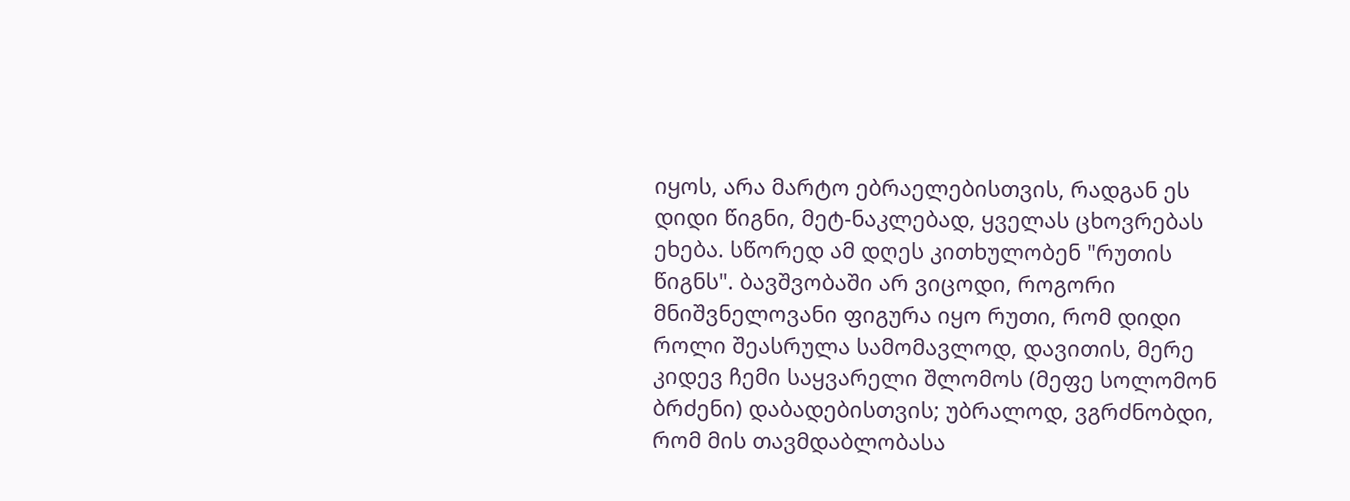იყოს, არა მარტო ებრაელებისთვის, რადგან ეს დიდი წიგნი, მეტ-ნაკლებად, ყველას ცხოვრებას ეხება. სწორედ ამ დღეს კითხულობენ "რუთის წიგნს". ბავშვობაში არ ვიცოდი, როგორი მნიშვნელოვანი ფიგურა იყო რუთი, რომ დიდი როლი შეასრულა სამომავლოდ, დავითის, მერე კიდევ ჩემი საყვარელი შლომოს (მეფე სოლომონ ბრძენი) დაბადებისთვის; უბრალოდ, ვგრძნობდი, რომ მის თავმდაბლობასა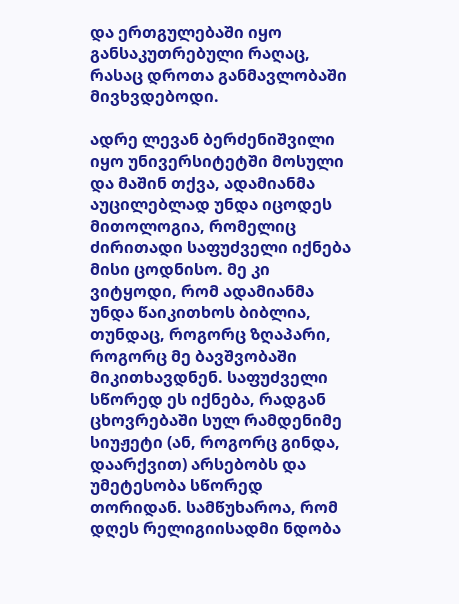და ერთგულებაში იყო განსაკუთრებული რაღაც, რასაც დროთა განმავლობაში მივხვდებოდი.

ადრე ლევან ბერძენიშვილი იყო უნივერსიტეტში მოსული და მაშინ თქვა, ადამიანმა აუცილებლად უნდა იცოდეს მითოლოგია, რომელიც ძირითადი საფუძველი იქნება მისი ცოდნისო. მე კი ვიტყოდი, რომ ადამიანმა უნდა წაიკითხოს ბიბლია, თუნდაც, როგორც ზღაპარი, როგორც მე ბავშვობაში მიკითხავდნენ. საფუძველი სწორედ ეს იქნება, რადგან ცხოვრებაში სულ რამდენიმე სიუჟეტი (ან, როგორც გინდა, დაარქვით) არსებობს და უმეტესობა სწორედ თორიდან. სამწუხაროა, რომ დღეს რელიგიისადმი ნდობა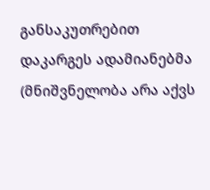განსაკუთრებით დაკარგეს ადამიანებმა (მნიშვნელობა არა აქვს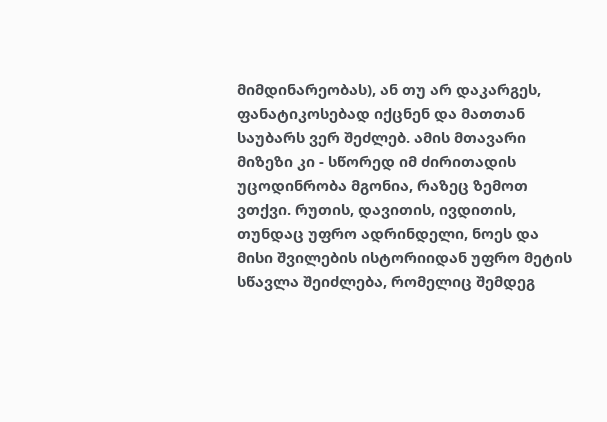მიმდინარეობას), ან თუ არ დაკარგეს, ფანატიკოსებად იქცნენ და მათთან საუბარს ვერ შეძლებ. ამის მთავარი მიზეზი კი - სწორედ იმ ძირითადის უცოდინრობა მგონია, რაზეც ზემოთ ვთქვი. რუთის, დავითის, ივდითის, თუნდაც უფრო ადრინდელი, ნოეს და მისი შვილების ისტორიიდან უფრო მეტის სწავლა შეიძლება, რომელიც შემდეგ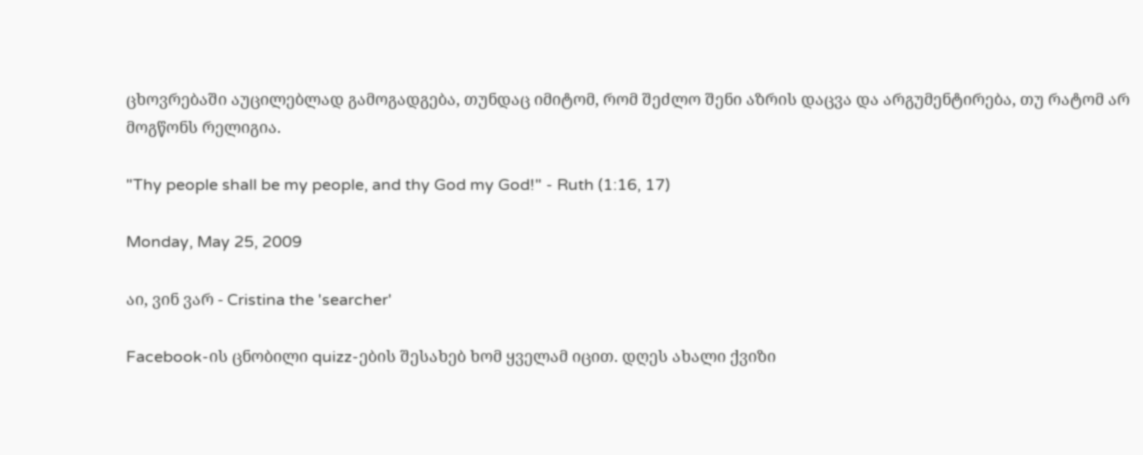ცხოვრებაში აუცილებლად გამოგადგება, თუნდაც იმიტომ, რომ შეძლო შენი აზრის დაცვა და არგუმენტირება, თუ რატომ არ მოგწონს რელიგია.

"Thy people shall be my people, and thy God my God!" - Ruth (1:16, 17)

Monday, May 25, 2009

აი, ვინ ვარ - Cristina the 'searcher'

Facebook-ის ცნობილი quizz-ების შესახებ ხომ ყველამ იცით. დღეს ახალი ქვიზი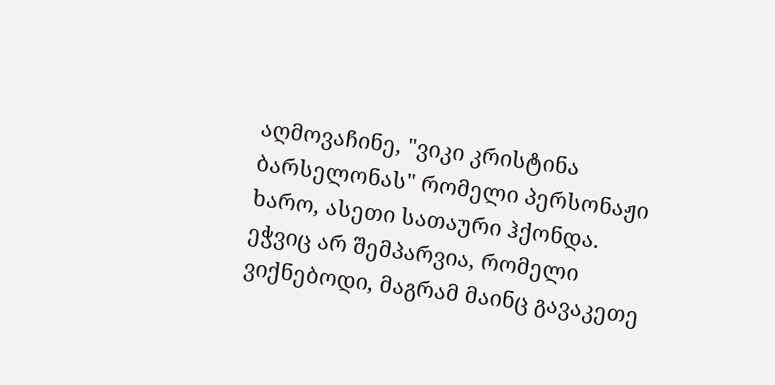აღმოვაჩინე, "ვიკი კრისტინა ბარსელონას" რომელი პერსონაჟი ხარო, ასეთი სათაური ჰქონდა. ეჭვიც არ შემპარვია, რომელი ვიქნებოდი, მაგრამ მაინც გავაკეთე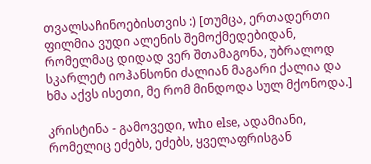თვალსაჩინოებისთვის :) [თუმცა, ერთადერთი ფილმია ვუდი ალენის შემოქმედებიდან, რომელმაც დიდად ვერ შთამაგონა, უბრალოდ სკარლეტ იოჰანსონი ძალიან მაგარი ქალია და ხმა აქვს ისეთი, მე რომ მინდოდა სულ მქონოდა.]

კრისტინა - გამოვედი, who else, ადამიანი, რომელიც ეძებს, ეძებს, ყველაფრისგან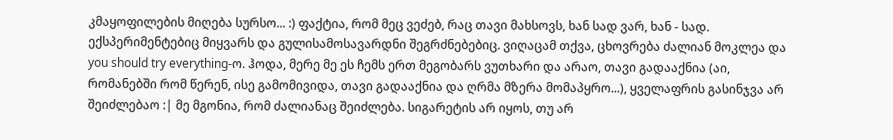კმაყოფილების მიღება სურსო... :) ფაქტია, რომ მეც ვეძებ, რაც თავი მახსოვს, ხან სად ვარ, ხან - სად. ექსპერიმენტებიც მიყვარს და გულისამოსავარდნი შეგრძნებებიც. ვიღაცამ თქვა, ცხოვრება ძალიან მოკლეა და you should try everything-ო. ჰოდა, მერე მე ეს ჩემს ერთ მეგობარს ვუთხარი და არაო, თავი გადააქნია (აი, რომანებში რომ წერენ, ისე გამომივიდა, თავი გადააქნია და ღრმა მზერა მომაპყრო...), ყველაფრის გასინჯვა არ შეიძლებაო :| მე მგონია, რომ ძალიანაც შეიძლება. სიგარეტის არ იყოს, თუ არ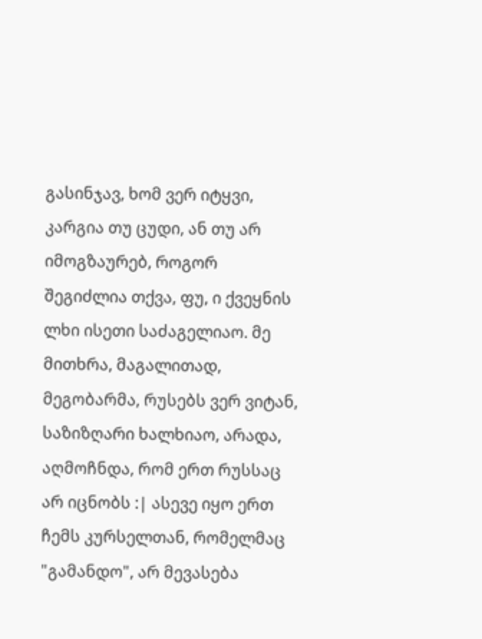გასინჯავ, ხომ ვერ იტყვი, კარგია თუ ცუდი, ან თუ არ იმოგზაურებ, როგორ შეგიძლია თქვა, ფუ, ი ქვეყნის ლხი ისეთი საძაგელიაო. მე მითხრა, მაგალითად, მეგობარმა, რუსებს ვერ ვიტან, საზიზღარი ხალხიაო, არადა, აღმოჩნდა, რომ ერთ რუსსაც არ იცნობს :| ასევე იყო ერთ ჩემს კურსელთან, რომელმაც "გამანდო", არ მევასება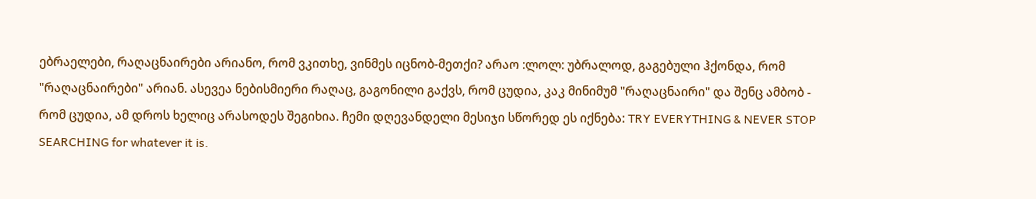ებრაელები, რაღაცნაირები არიანო, რომ ვკითხე, ვინმეს იცნობ-მეთქი? არაო :ლოლ: უბრალოდ, გაგებული ჰქონდა, რომ "რაღაცნაირები" არიან. ასევეა ნებისმიერი რაღაც, გაგონილი გაქვს, რომ ცუდია, კაკ მინიმუმ "რაღაცნაირი" და შენც ამბობ - რომ ცუდია, ამ დროს ხელიც არასოდეს შეგიხია. ჩემი დღევანდელი მესიჯი სწორედ ეს იქნება: TRY EVERYTHING & NEVER STOP SEARCHING for whatever it is.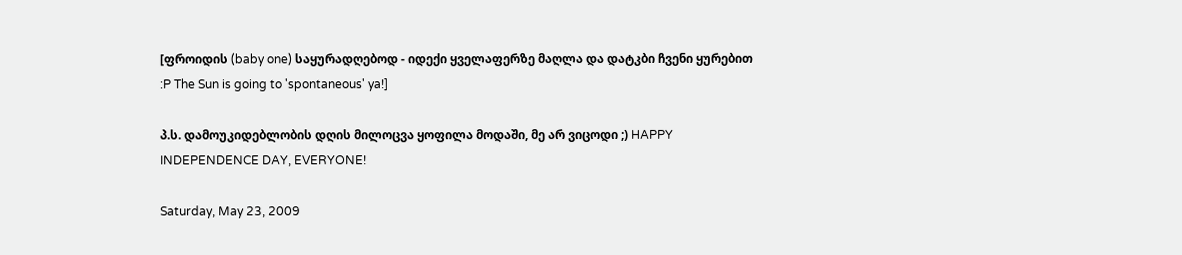[ფროიდის (baby one) საყურადღებოდ - იდექი ყველაფერზე მაღლა და დატკბი ჩვენი ყურებით :P The Sun is going to 'spontaneous' ya!]

პ.ს. დამოუკიდებლობის დღის მილოცვა ყოფილა მოდაში, მე არ ვიცოდი ;) HAPPY INDEPENDENCE DAY, EVERYONE!

Saturday, May 23, 2009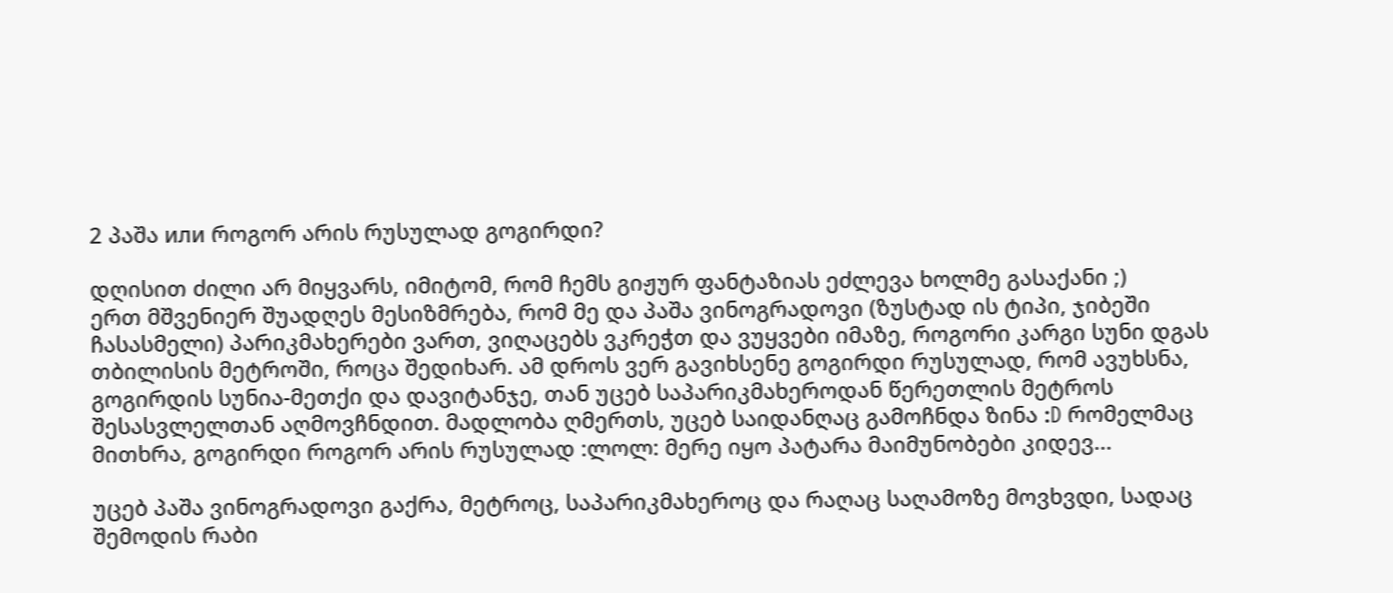2 პაშა или როგორ არის რუსულად გოგირდი?

დღისით ძილი არ მიყვარს, იმიტომ, რომ ჩემს გიჟურ ფანტაზიას ეძლევა ხოლმე გასაქანი ;)
ერთ მშვენიერ შუადღეს მესიზმრება, რომ მე და პაშა ვინოგრადოვი (ზუსტად ის ტიპი, ჯიბეში ჩასასმელი) პარიკმახერები ვართ, ვიღაცებს ვკრეჭთ და ვუყვები იმაზე, როგორი კარგი სუნი დგას თბილისის მეტროში, როცა შედიხარ. ამ დროს ვერ გავიხსენე გოგირდი რუსულად, რომ ავუხსნა, გოგირდის სუნია-მეთქი და დავიტანჯე, თან უცებ საპარიკმახეროდან წერეთლის მეტროს შესასვლელთან აღმოვჩნდით. მადლობა ღმერთს, უცებ საიდანღაც გამოჩნდა ზინა :D რომელმაც მითხრა, გოგირდი როგორ არის რუსულად :ლოლ: მერე იყო პატარა მაიმუნობები კიდევ...

უცებ პაშა ვინოგრადოვი გაქრა, მეტროც, საპარიკმახეროც და რაღაც საღამოზე მოვხვდი, სადაც შემოდის რაბი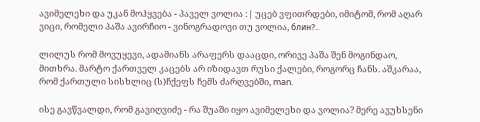ავიმელეხი და უკან მოჰყვება - პაველ ვოლია :| უცებ ვფითრდები, იმიტომ, რომ აღარ ვიცი, რომელი პაშა ავირჩიო - ვინოგრადოვი თუ ვოლია, блин?..

ლილუს რომ მოვუყევი, ადამიანს არაფერს დააცდი, ორივე პაშა შენ მოგინდაო, მითხრა. მარტო ქართველ კაცებს არ იზიდავთ რუსი ქალები, როგორც ჩანს. აშკარაა, რომ ქართული სისხლიც (ს)ჩქეფს ჩემს ძარღვებში, man.

ისე გავწვალდი, რომ გავიღვიძე - რა შუაში იყო ავიმელეხი და ვოლია? მერე ავუხსენი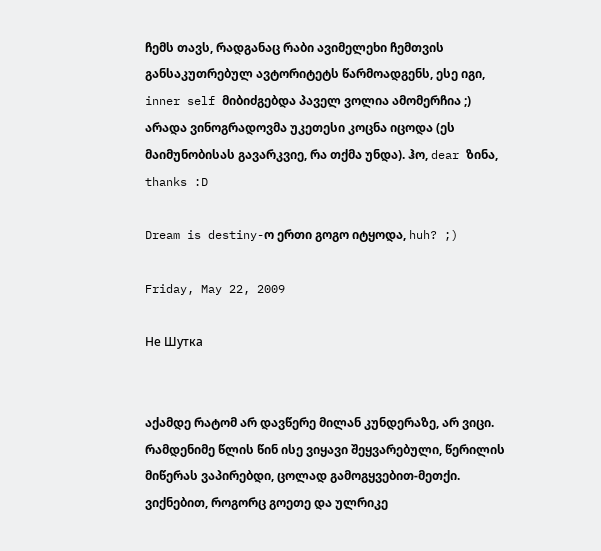ჩემს თავს, რადგანაც რაბი ავიმელეხი ჩემთვის განსაკუთრებულ ავტორიტეტს წარმოადგენს, ესე იგი, inner self მიბიძგებდა პაველ ვოლია ამომერჩია ;) არადა ვინოგრადოვმა უკეთესი კოცნა იცოდა (ეს მაიმუნობისას გავარკვიე, რა თქმა უნდა). ჰო, dear ზინა, thanks :D

Dream is destiny-ო ერთი გოგო იტყოდა, huh? ;)

Friday, May 22, 2009

Не Шутка


აქამდე რატომ არ დავწერე მილან კუნდერაზე, არ ვიცი. რამდენიმე წლის წინ ისე ვიყავი შეყვარებული, წერილის მიწერას ვაპირებდი, ცოლად გამოგყვებით-მეთქი. ვიქნებით, როგორც გოეთე და ულრიკე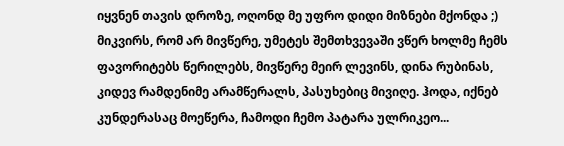იყვნენ თავის დროზე, ოღონდ მე უფრო დიდი მიზნები მქონდა ;) მიკვირს, რომ არ მივწერე, უმეტეს შემთხვევაში ვწერ ხოლმე ჩემს ფავორიტებს წერილებს, მივწერე მეირ ლევინს, დინა რუბინას, კიდევ რამდენიმე არამწერალს, პასუხებიც მივიღე. ჰოდა, იქნებ კუნდერასაც მოეწერა, ჩამოდი ჩემო პატარა ულრიკეო...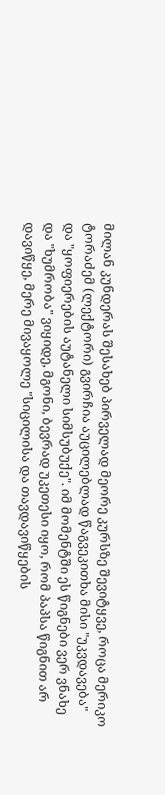მილან კუნდერას შესახებ პირველად მეორე კურსზე შევიტყვე, როცა მერიკო ტორაძემ (ლექტორი) გვირჩია აუცილებლად წაგვეკითხა მისი "უკვდავება" და "ყოფიერების აუტანელი სიმსუბუქე". იმ მომენტში ეს წიგნები ვერ ვნახე და "ხუმრობა" ვიყიდე, მგონი, ბევრად უკეთესი იყო, რომ პაპსა წიგნით არ დავიწყე, მერე მივაყოლე "სიცილისა და თავდავიწყების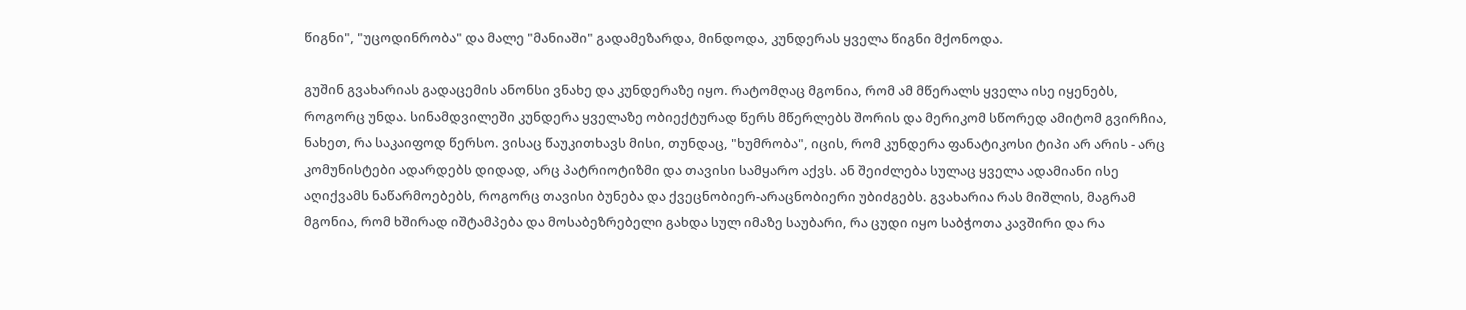წიგნი", "უცოდინრობა" და მალე "მანიაში" გადამეზარდა, მინდოდა, კუნდერას ყველა წიგნი მქონოდა.

გუშინ გვახარიას გადაცემის ანონსი ვნახე და კუნდერაზე იყო. რატომღაც მგონია, რომ ამ მწერალს ყველა ისე იყენებს, როგორც უნდა. სინამდვილეში კუნდერა ყველაზე ობიექტურად წერს მწერლებს შორის და მერიკომ სწორედ ამიტომ გვირჩია, ნახეთ, რა საკაიფოდ წერსო. ვისაც წაუკითხავს მისი, თუნდაც, "ხუმრობა", იცის, რომ კუნდერა ფანატიკოსი ტიპი არ არის - არც კომუნისტები ადარდებს დიდად, არც პატრიოტიზმი და თავისი სამყარო აქვს. ან შეიძლება სულაც ყველა ადამიანი ისე აღიქვამს ნაწარმოებებს, როგორც თავისი ბუნება და ქვეცნობიერ-არაცნობიერი უბიძგებს. გვახარია რას მიშლის, მაგრამ მგონია, რომ ხშირად იშტამპება და მოსაბეზრებელი გახდა სულ იმაზე საუბარი, რა ცუდი იყო საბჭოთა კავშირი და რა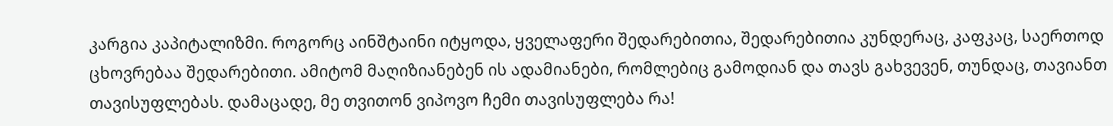კარგია კაპიტალიზმი. როგორც აინშტაინი იტყოდა, ყველაფერი შედარებითია, შედარებითია კუნდერაც, კაფკაც, საერთოდ ცხოვრებაა შედარებითი. ამიტომ მაღიზიანებენ ის ადამიანები, რომლებიც გამოდიან და თავს გახვევენ, თუნდაც, თავიანთ თავისუფლებას. დამაცადე, მე თვითონ ვიპოვო ჩემი თავისუფლება რა!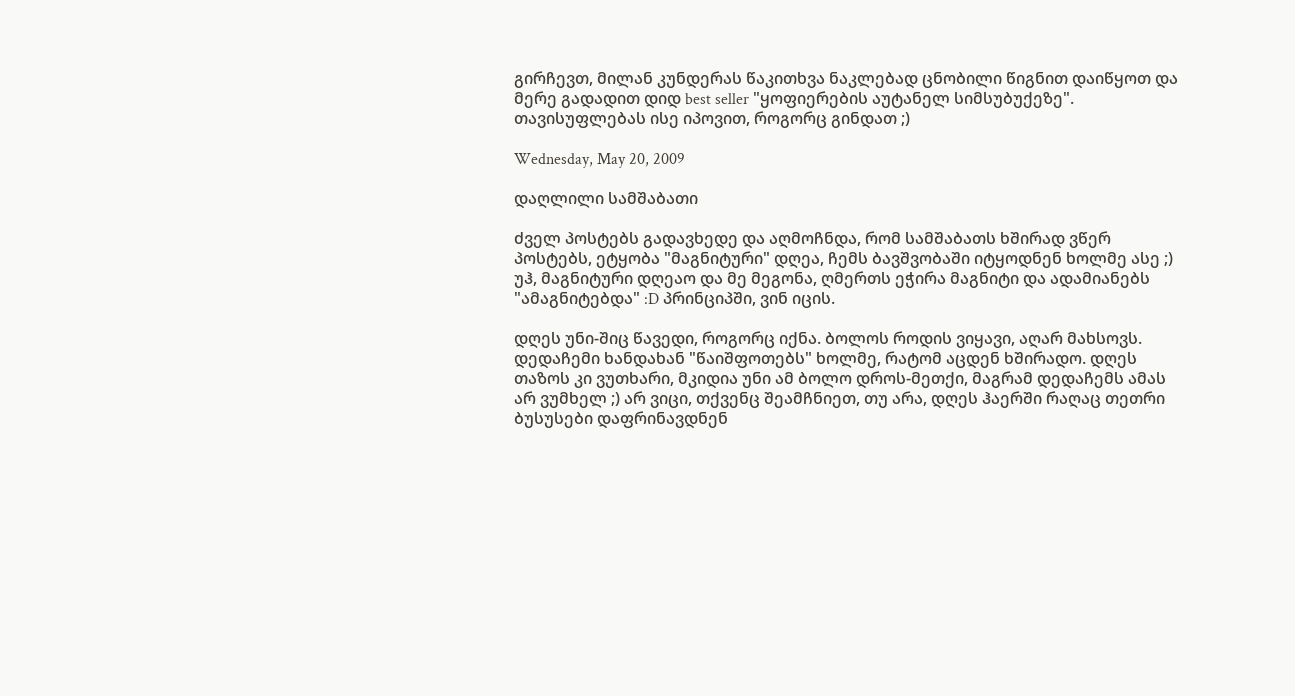გირჩევთ, მილან კუნდერას წაკითხვა ნაკლებად ცნობილი წიგნით დაიწყოთ და მერე გადადით დიდ best seller "ყოფიერების აუტანელ სიმსუბუქეზე". თავისუფლებას ისე იპოვით, როგორც გინდათ ;)

Wednesday, May 20, 2009

დაღლილი სამშაბათი

ძველ პოსტებს გადავხედე და აღმოჩნდა, რომ სამშაბათს ხშირად ვწერ პოსტებს, ეტყობა "მაგნიტური" დღეა, ჩემს ბავშვობაში იტყოდნენ ხოლმე ასე ;) უჰ, მაგნიტური დღეაო და მე მეგონა, ღმერთს ეჭირა მაგნიტი და ადამიანებს "ამაგნიტებდა" :D პრინციპში, ვინ იცის.

დღეს უნი-შიც წავედი, როგორც იქნა. ბოლოს როდის ვიყავი, აღარ მახსოვს. დედაჩემი ხანდახან "წაიშფოთებს" ხოლმე, რატომ აცდენ ხშირადო. დღეს თაზოს კი ვუთხარი, მკიდია უნი ამ ბოლო დროს-მეთქი, მაგრამ დედაჩემს ამას არ ვუმხელ ;) არ ვიცი, თქვენც შეამჩნიეთ, თუ არა, დღეს ჰაერში რაღაც თეთრი ბუსუსები დაფრინავდნენ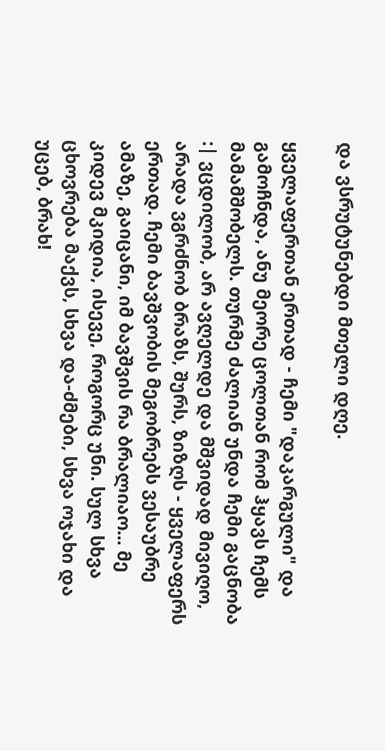და ვსრუტუნებდი მთელი დღე.

ყველაფერთან ერთად - ჩემი "დაკარგული" და გამოჩნდა, ანუ მეორე ცოლთან რომ ჰყავს ჩემს მამამშობელს. თურმე ძალიან უნდა ჩემი გაცნობა :| ვცდილობ, არ ავღელდე და მშვიდად მივიღო, არადა ვგრძნობ ბრაზს, შურს, ზიზღს - ყველაფერს ერთად. ჩემი ბავშვობის მეგობრებს ვესაუბრე ამაზე, გაიცანი, იმ ბავშვის რა ბრალიაო... მე კიდევ მკიდია, ისევე, როგორც უნი. სულ სხვა ცხოვრება მაქვს, სხვა და-ძმები, სხვა ოჯახი და უცებ, ბრახ!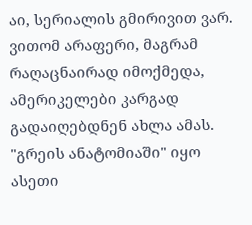აი, სერიალის გმირივით ვარ. ვითომ არაფერი, მაგრამ რაღაცნაირად იმოქმედა, ამერიკელები კარგად გადაიღებდნენ ახლა ამას. "გრეის ანატომიაში" იყო ასეთი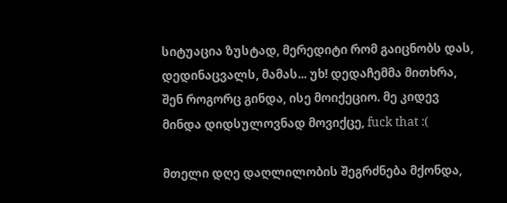სიტუაცია ზუსტად, მერედიტი რომ გაიცნობს დას, დედინაცვალს, მამას... უხ! დედაჩემმა მითხრა, შენ როგორც გინდა, ისე მოიქეციო. მე კიდევ მინდა დიდსულოვნად მოვიქცე, fuck that :(

მთელი დღე დაღლილობის შეგრძნება მქონდა,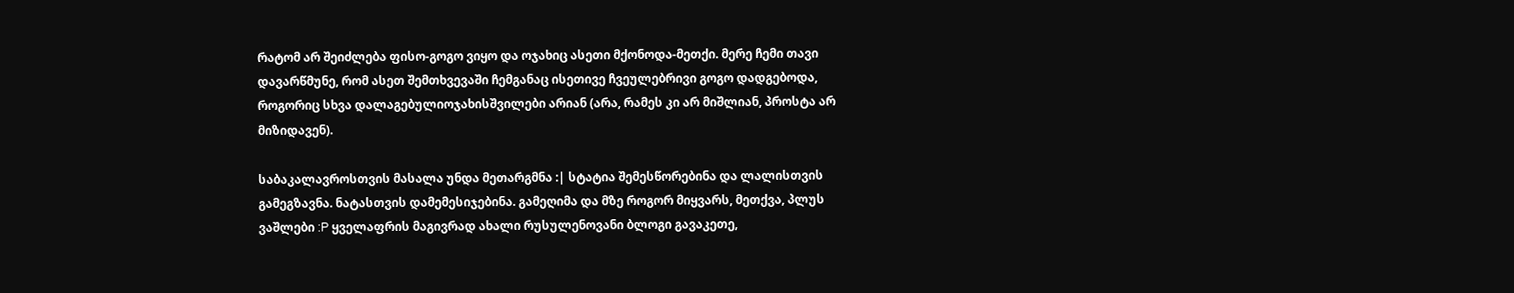რატომ არ შეიძლება ფისო-გოგო ვიყო და ოჯახიც ასეთი მქონოდა-მეთქი. მერე ჩემი თავი დავარწმუნე, რომ ასეთ შემთხვევაში ჩემგანაც ისეთივე ჩვეულებრივი გოგო დადგებოდა, როგორიც სხვა დალაგებულიოჯახისშვილები არიან (არა, რამეს კი არ მიშლიან, პროსტა არ მიზიდავენ).

საბაკალავროსთვის მასალა უნდა მეთარგმნა :| სტატია შემესწორებინა და ლალისთვის გამეგზავნა. ნატასთვის დამემესიჯებინა. გამეღიმა და მზე როგორ მიყვარს, მეთქვა, პლუს ვაშლები :P ყველაფრის მაგივრად ახალი რუსულენოვანი ბლოგი გავაკეთე,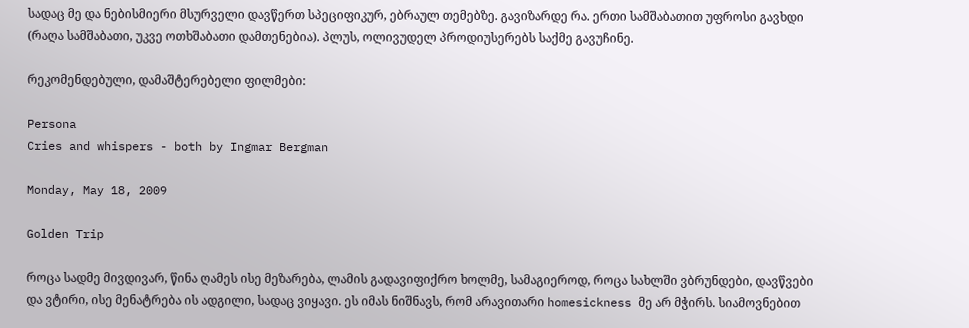სადაც მე და ნებისმიერი მსურველი დავწერთ სპეციფიკურ, ებრაულ თემებზე. გავიზარდე რა. ერთი სამშაბათით უფროსი გავხდი (რაღა სამშაბათი, უკვე ოთხშაბათი დამთენებია). პლუს, ოლივუდელ პროდიუსერებს საქმე გავუჩინე.

რეკომენდებული, დამაშტერებელი ფილმები:

Persona
Cries and whispers - both by Ingmar Bergman

Monday, May 18, 2009

Golden Trip

როცა სადმე მივდივარ, წინა ღამეს ისე მეზარება, ლამის გადავიფიქრო ხოლმე, სამაგიეროდ, როცა სახლში ვბრუნდები, დავწვები და ვტირი, ისე მენატრება ის ადგილი, სადაც ვიყავი. ეს იმას ნიშნავს, რომ არავითარი homesickness მე არ მჭირს. სიამოვნებით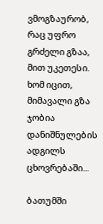ვმოგზაურობ, რაც უფრო გრძელი გზაა, მით უკეთესი. ხომ იცით, მიმავალი გზა ჯობია დანიშნულების ადგილს ცხოვრებაში...

ბათუმში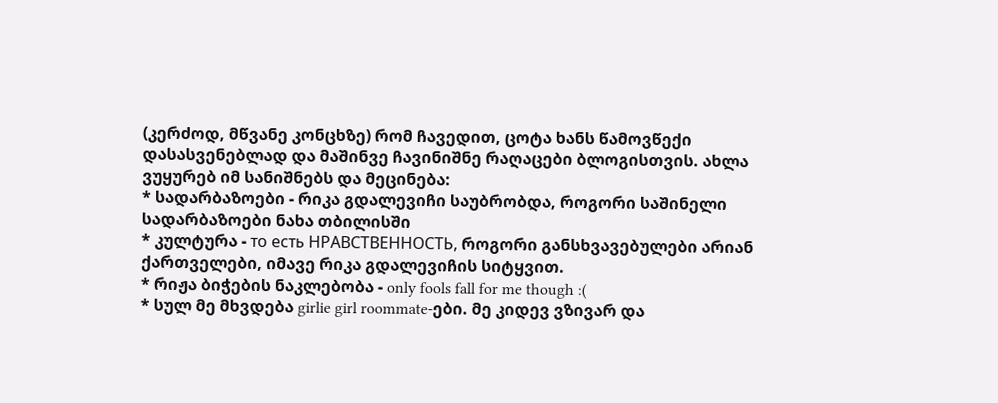(კერძოდ, მწვანე კონცხზე) რომ ჩავედით, ცოტა ხანს წამოვწექი დასასვენებლად და მაშინვე ჩავინიშნე რაღაცები ბლოგისთვის. ახლა ვუყურებ იმ სანიშნებს და მეცინება:
* სადარბაზოები - რიკა გდალევიჩი საუბრობდა, როგორი საშინელი სადარბაზოები ნახა თბილისში
* კულტურა - то есть НРАВСТВЕННОСТЬ, როგორი განსხვავებულები არიან ქართველები, იმავე რიკა გდალევიჩის სიტყვით.
* რიჟა ბიჭების ნაკლებობა - only fools fall for me though :(
* სულ მე მხვდება girlie girl roommate-ები. მე კიდევ ვზივარ და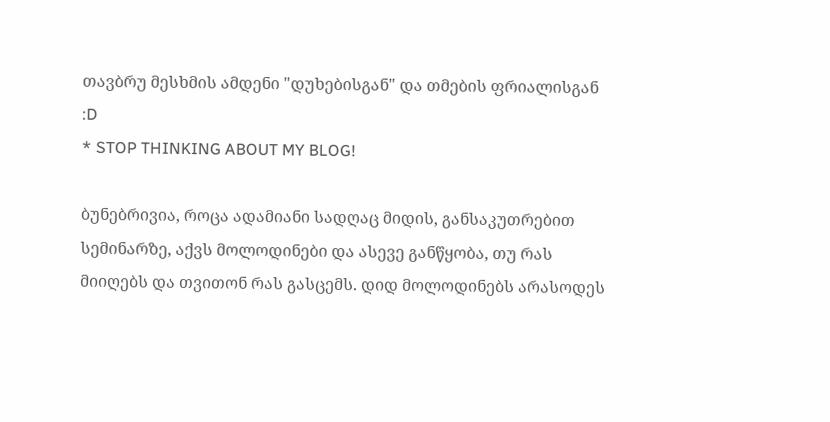თავბრუ მესხმის ამდენი "დუხებისგან" და თმების ფრიალისგან :D
* STOP THINKING ABOUT MY BLOG!

ბუნებრივია, როცა ადამიანი სადღაც მიდის, განსაკუთრებით სემინარზე, აქვს მოლოდინები და ასევე განწყობა, თუ რას მიიღებს და თვითონ რას გასცემს. დიდ მოლოდინებს არასოდეს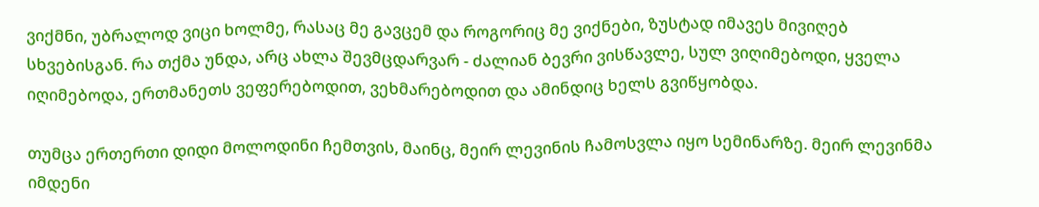ვიქმნი, უბრალოდ ვიცი ხოლმე, რასაც მე გავცემ და როგორიც მე ვიქნები, ზუსტად იმავეს მივიღებ სხვებისგან. რა თქმა უნდა, არც ახლა შევმცდარვარ - ძალიან ბევრი ვისწავლე, სულ ვიღიმებოდი, ყველა იღიმებოდა, ერთმანეთს ვეფერებოდით, ვეხმარებოდით და ამინდიც ხელს გვიწყობდა.

თუმცა ერთერთი დიდი მოლოდინი ჩემთვის, მაინც, მეირ ლევინის ჩამოსვლა იყო სემინარზე. მეირ ლევინმა იმდენი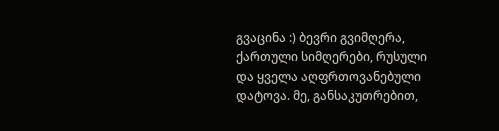გვაცინა :) ბევრი გვიმღერა, ქართული სიმღერები, რუსული და ყველა აღფრთოვანებული დატოვა. მე, განსაკუთრებით,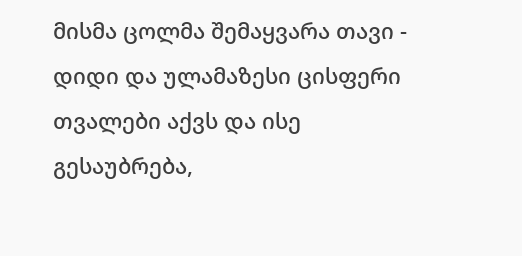მისმა ცოლმა შემაყვარა თავი - დიდი და ულამაზესი ცისფერი თვალები აქვს და ისე გესაუბრება,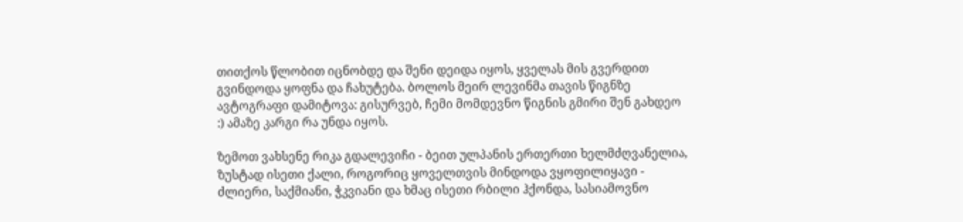თითქოს წლობით იცნობდე და შენი დეიდა იყოს, ყველას მის გვერდით გვინდოდა ყოფნა და ჩახუტება. ბოლოს მეირ ლევინმა თავის წიგნზე ავტოგრაფი დამიტოვა: გისურვებ, ჩემი მომდევნო წიგნის გმირი შენ გახდეო :) ამაზე კარგი რა უნდა იყოს.

ზემოთ ვახსენე რიკა გდალევიჩი - ბეით ულპანის ერთერთი ხელმძღვანელია, ზუსტად ისეთი ქალი, როგორიც ყოველთვის მინდოდა ვყოფილიყავი - ძლიერი, საქმიანი, ჭკვიანი და ხმაც ისეთი რბილი ჰქონდა, სასიამოვნო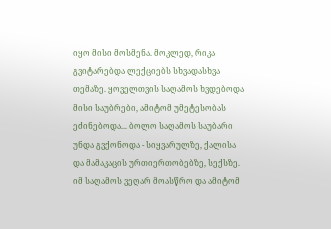იყო მისი მოსმენა. მოკლედ, რიკა გვიტარებდა ლექციებს სხვადასხვა თემაზე. ყოველთვის საღამოს ხვდებოდა მისი საუბრები, ამიტომ უმეტესობას ეძინებოდა... ბოლო საღამოს საუბარი უნდა გვქონოდა - სიყვარულზე, ქალისა და მამაკაცის ურთიერთობებზე, სექსზე. იმ საღამოს ვეღარ მოასწრო და ამიტომ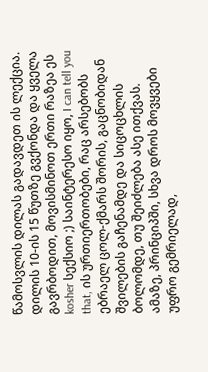წამოსვლის დილას გადავდეთ ის ლექცია. დილის 10-ის 15 წუთზე გვქონდა და ყველა გავრბოდით, მოვისმინოთ ერთი რაზეა ეს kosher სექსიო ;) საინტერესო იყო, I can tell you that, ის ურთიერთობები, რაც არსებობს ებრაელ ცოლ-ქმარს შორის, გაცნობიდან შვილების გაჩენამდე და სიცოცხლის ბოლომდე, თუ შეიძლება ასე ითქვას. ამაზე, პრინციპში, სხვა დროს მოვყვები უფრო გემრიელად,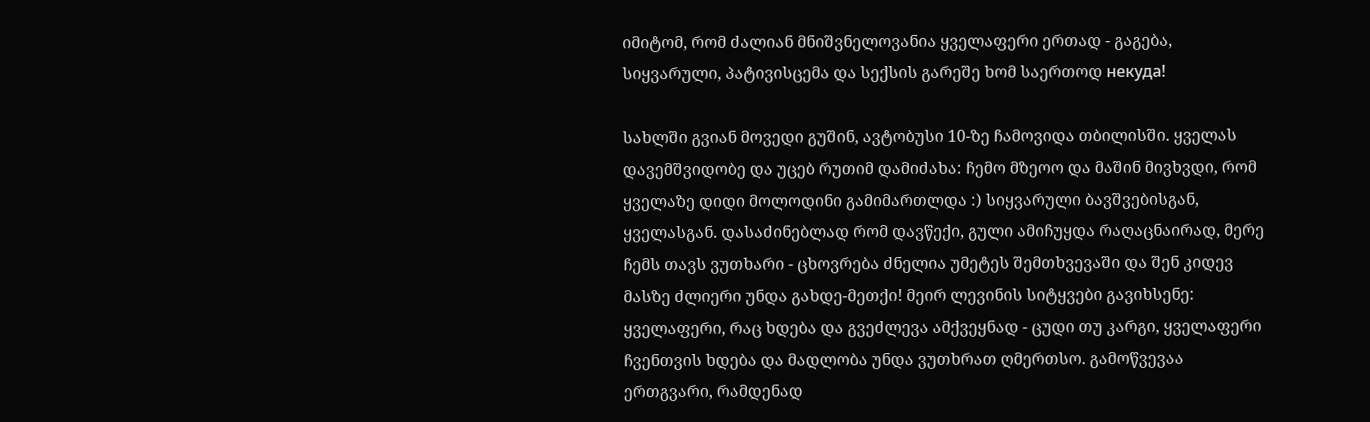იმიტომ, რომ ძალიან მნიშვნელოვანია ყველაფერი ერთად - გაგება, სიყვარული, პატივისცემა და სექსის გარეშე ხომ საერთოდ некуда!

სახლში გვიან მოვედი გუშინ, ავტობუსი 10-ზე ჩამოვიდა თბილისში. ყველას დავემშვიდობე და უცებ რუთიმ დამიძახა: ჩემო მზეოო და მაშინ მივხვდი, რომ ყველაზე დიდი მოლოდინი გამიმართლდა :) სიყვარული ბავშვებისგან, ყველასგან. დასაძინებლად რომ დავწექი, გული ამიჩუყდა რაღაცნაირად, მერე ჩემს თავს ვუთხარი - ცხოვრება ძნელია უმეტეს შემთხვევაში და შენ კიდევ მასზე ძლიერი უნდა გახდე-მეთქი! მეირ ლევინის სიტყვები გავიხსენე: ყველაფერი, რაც ხდება და გვეძლევა ამქვეყნად - ცუდი თუ კარგი, ყველაფერი ჩვენთვის ხდება და მადლობა უნდა ვუთხრათ ღმერთსო. გამოწვევაა ერთგვარი, რამდენად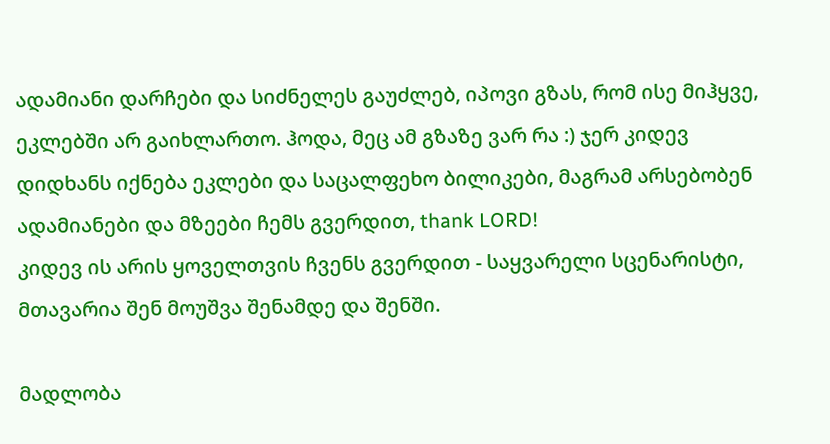ადამიანი დარჩები და სიძნელეს გაუძლებ, იპოვი გზას, რომ ისე მიჰყვე, ეკლებში არ გაიხლართო. ჰოდა, მეც ამ გზაზე ვარ რა :) ჯერ კიდევ დიდხანს იქნება ეკლები და საცალფეხო ბილიკები, მაგრამ არსებობენ ადამიანები და მზეები ჩემს გვერდით, thank LORD!
კიდევ ის არის ყოველთვის ჩვენს გვერდით - საყვარელი სცენარისტი, მთავარია შენ მოუშვა შენამდე და შენში.

მადლობა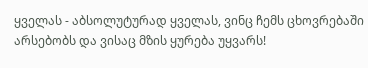ყველას - აბსოლუტურად ყველას, ვინც ჩემს ცხოვრებაში არსებობს და ვისაც მზის ყურება უყვარს!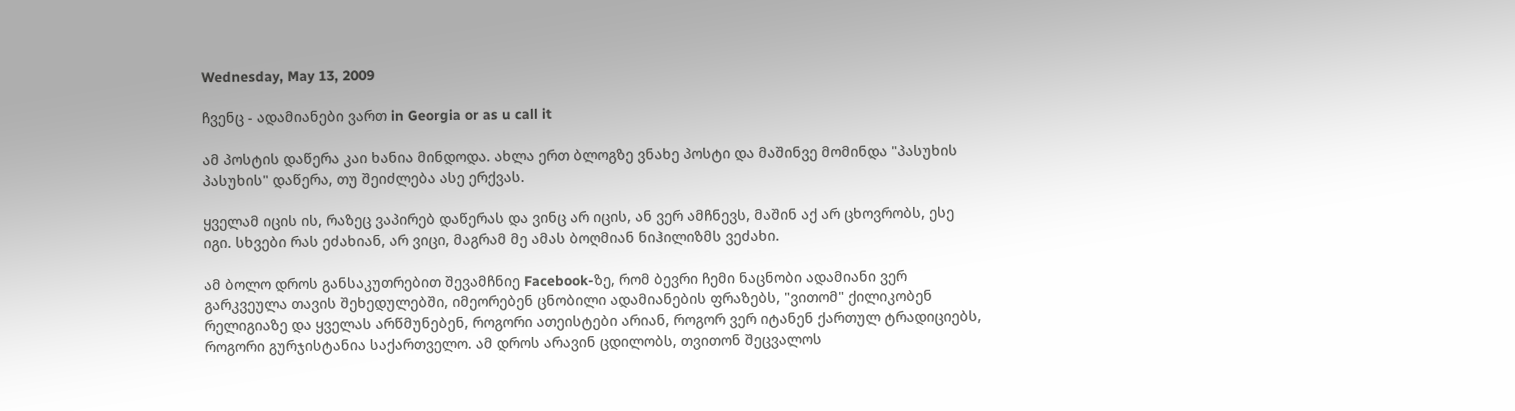Wednesday, May 13, 2009

ჩვენც - ადამიანები ვართ in Georgia or as u call it

ამ პოსტის დაწერა კაი ხანია მინდოდა. ახლა ერთ ბლოგზე ვნახე პოსტი და მაშინვე მომინდა "პასუხის პასუხის" დაწერა, თუ შეიძლება ასე ერქვას.

ყველამ იცის ის, რაზეც ვაპირებ დაწერას და ვინც არ იცის, ან ვერ ამჩნევს, მაშინ აქ არ ცხოვრობს, ესე იგი. სხვები რას ეძახიან, არ ვიცი, მაგრამ მე ამას ბოღმიან ნიჰილიზმს ვეძახი.

ამ ბოლო დროს განსაკუთრებით შევამჩნიე Facebook-ზე, რომ ბევრი ჩემი ნაცნობი ადამიანი ვერ გარკვეულა თავის შეხედულებში, იმეორებენ ცნობილი ადამიანების ფრაზებს, "ვითომ" ქილიკობენ რელიგიაზე და ყველას არწმუნებენ, როგორი ათეისტები არიან, როგორ ვერ იტანენ ქართულ ტრადიციებს, როგორი გურჯისტანია საქართველო. ამ დროს არავინ ცდილობს, თვითონ შეცვალოს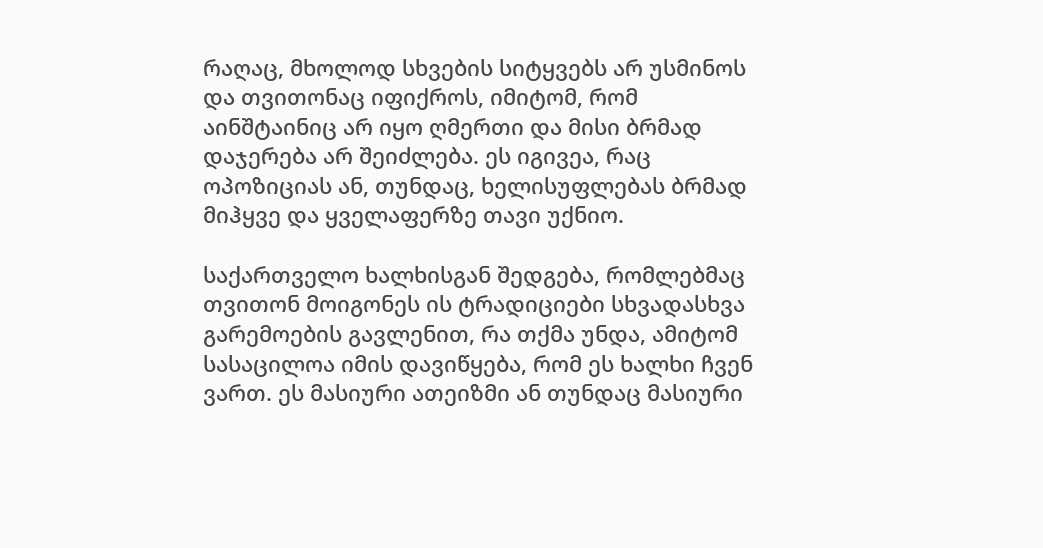რაღაც, მხოლოდ სხვების სიტყვებს არ უსმინოს და თვითონაც იფიქროს, იმიტომ, რომ აინშტაინიც არ იყო ღმერთი და მისი ბრმად დაჯერება არ შეიძლება. ეს იგივეა, რაც ოპოზიციას ან, თუნდაც, ხელისუფლებას ბრმად მიჰყვე და ყველაფერზე თავი უქნიო.

საქართველო ხალხისგან შედგება, რომლებმაც თვითონ მოიგონეს ის ტრადიციები სხვადასხვა გარემოების გავლენით, რა თქმა უნდა, ამიტომ სასაცილოა იმის დავიწყება, რომ ეს ხალხი ჩვენ ვართ. ეს მასიური ათეიზმი ან თუნდაც მასიური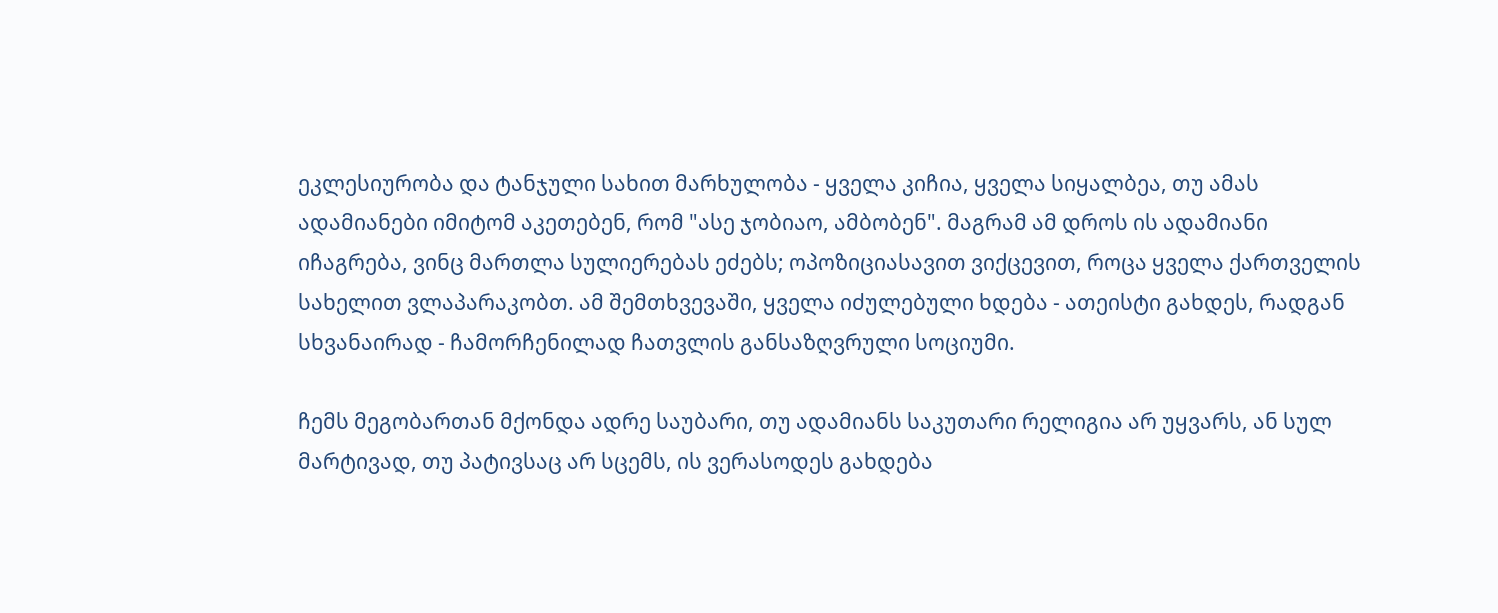ეკლესიურობა და ტანჯული სახით მარხულობა - ყველა კიჩია, ყველა სიყალბეა, თუ ამას ადამიანები იმიტომ აკეთებენ, რომ "ასე ჯობიაო, ამბობენ". მაგრამ ამ დროს ის ადამიანი იჩაგრება, ვინც მართლა სულიერებას ეძებს; ოპოზიციასავით ვიქცევით, როცა ყველა ქართველის სახელით ვლაპარაკობთ. ამ შემთხვევაში, ყველა იძულებული ხდება - ათეისტი გახდეს, რადგან სხვანაირად - ჩამორჩენილად ჩათვლის განსაზღვრული სოციუმი.

ჩემს მეგობართან მქონდა ადრე საუბარი, თუ ადამიანს საკუთარი რელიგია არ უყვარს, ან სულ მარტივად, თუ პატივსაც არ სცემს, ის ვერასოდეს გახდება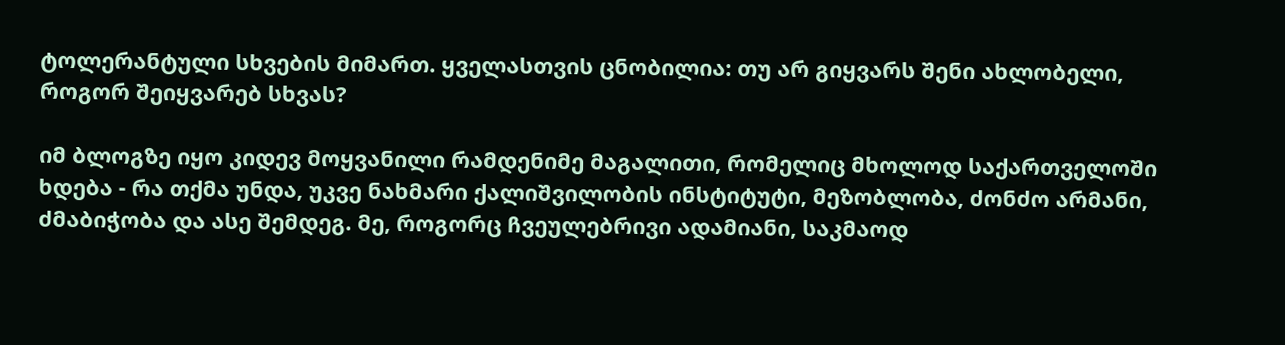ტოლერანტული სხვების მიმართ. ყველასთვის ცნობილია: თუ არ გიყვარს შენი ახლობელი, როგორ შეიყვარებ სხვას?

იმ ბლოგზე იყო კიდევ მოყვანილი რამდენიმე მაგალითი, რომელიც მხოლოდ საქართველოში ხდება - რა თქმა უნდა, უკვე ნახმარი ქალიშვილობის ინსტიტუტი, მეზობლობა, ძონძო არმანი, ძმაბიჭობა და ასე შემდეგ. მე, როგორც ჩვეულებრივი ადამიანი, საკმაოდ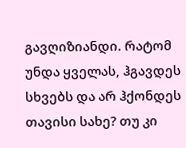გავღიზიანდი. რატომ უნდა ყველას, ჰგავდეს სხვებს და არ ჰქონდეს თავისი სახე? თუ კი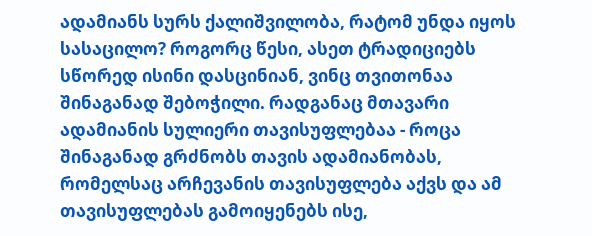ადამიანს სურს ქალიშვილობა, რატომ უნდა იყოს სასაცილო? როგორც წესი, ასეთ ტრადიციებს სწორედ ისინი დასცინიან, ვინც თვითონაა შინაგანად შებოჭილი. რადგანაც მთავარი ადამიანის სულიერი თავისუფლებაა - როცა შინაგანად გრძნობს თავის ადამიანობას, რომელსაც არჩევანის თავისუფლება აქვს და ამ თავისუფლებას გამოიყენებს ისე,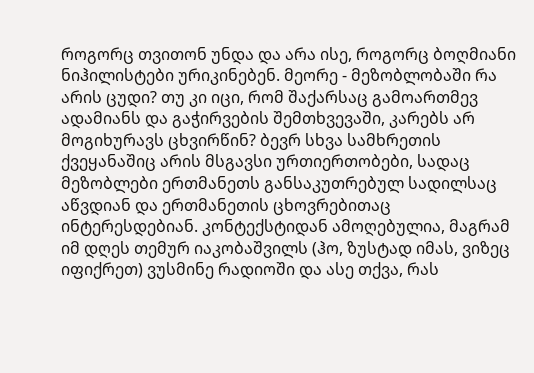როგორც თვითონ უნდა და არა ისე, როგორც ბოღმიანი ნიჰილისტები ურიკინებენ. მეორე - მეზობლობაში რა არის ცუდი? თუ კი იცი, რომ შაქარსაც გამოართმევ ადამიანს და გაჭირვების შემთხვევაში, კარებს არ მოგიხურავს ცხვირწინ? ბევრ სხვა სამხრეთის ქვეყანაშიც არის მსგავსი ურთიერთობები, სადაც მეზობლები ერთმანეთს განსაკუთრებულ სადილსაც აწვდიან და ერთმანეთის ცხოვრებითაც ინტერესდებიან. კონტექსტიდან ამოღებულია, მაგრამ იმ დღეს თემურ იაკობაშვილს (ჰო, ზუსტად იმას, ვიზეც იფიქრეთ) ვუსმინე რადიოში და ასე თქვა, რას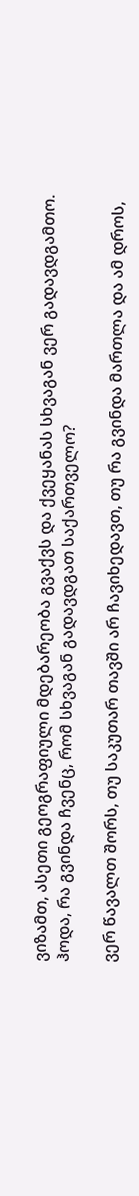ვიზამთ, ასეთი გეოგრაფიული მდებარეობა გვაქვს და ქვეყანას სხვაგან ვერ გადავდგამთო. ჰოდა, რა გვინდა ჩვენც, რომ სხვაგან გადავდგათ საქართველო?

ვერ წავალთ შორს, თუ საკუთარ თავში არ ჩავიხედავთ, თუ რა გვინდა მართლა და ამ დროს,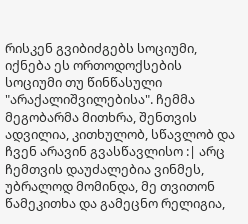რისკენ გვიბიძგებს სოციუმი, იქნება ეს ორთოდოქსების სოციუმი თუ წინწასული "არაქალიშვილებისა". ჩემმა მეგობარმა მითხრა, შენთვის ადვილია, კითხულობ, სწავლობ და ჩვენ არავინ გვასწავლისო :| არც ჩემთვის დაუძალებია ვინმეს, უბრალოდ მომინდა, მე თვითონ წამეკითხა და გამეცნო რელიგია,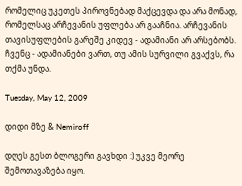რომელიც უკეთეს პიროვნებად მაქცევდა და არა მონად, რომელსაც არჩევანის უფლება არ გააჩნია. არჩევანის თავისუფლების გარეშე კიდევ - ადამიანი არ არსებობს. ჩვენც - ადამიანები ვართ, თუ ამის სურვილი გვაქვს, რა თქმა უნდა.

Tuesday, May 12, 2009

დიდი მზე & Nemiroff

დღეს გესთ ბლოგერი გავხდი :) უკვე მეორე შემოთავაზება იყო.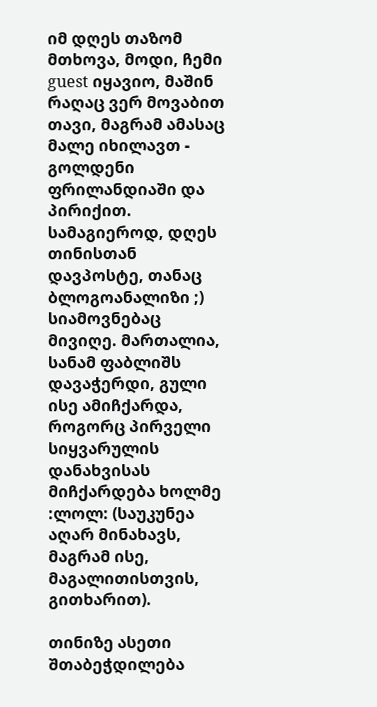იმ დღეს თაზომ მთხოვა, მოდი, ჩემი guest იყავიო, მაშინ რაღაც ვერ მოვაბით თავი, მაგრამ ამასაც მალე იხილავთ - გოლდენი ფრილანდიაში და პირიქით. სამაგიეროდ, დღეს თინისთან დავპოსტე, თანაც ბლოგოანალიზი ;) სიამოვნებაც მივიღე. მართალია, სანამ ფაბლიშს დავაჭერდი, გული ისე ამიჩქარდა, როგორც პირველი სიყვარულის დანახვისას მიჩქარდება ხოლმე :ლოლ: (საუკუნეა აღარ მინახავს, მაგრამ ისე, მაგალითისთვის, გითხარით).

თინიზე ასეთი შთაბეჭდილება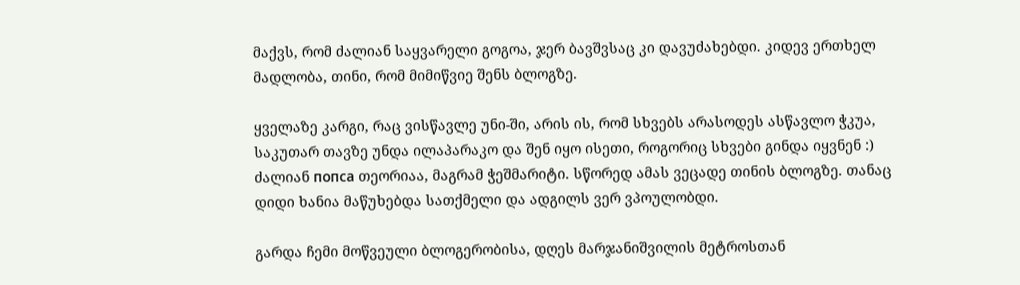მაქვს, რომ ძალიან საყვარელი გოგოა, ჯერ ბავშვსაც კი დავუძახებდი. კიდევ ერთხელ მადლობა, თინი, რომ მიმიწვიე შენს ბლოგზე.

ყველაზე კარგი, რაც ვისწავლე უნი-ში, არის ის, რომ სხვებს არასოდეს ასწავლო ჭკუა, საკუთარ თავზე უნდა ილაპარაკო და შენ იყო ისეთი, როგორიც სხვები გინდა იყვნენ :) ძალიან попса თეორიაა, მაგრამ ჭეშმარიტი. სწორედ ამას ვეცადე თინის ბლოგზე. თანაც დიდი ხანია მაწუხებდა სათქმელი და ადგილს ვერ ვპოულობდი.

გარდა ჩემი მოწვეული ბლოგერობისა, დღეს მარჯანიშვილის მეტროსთან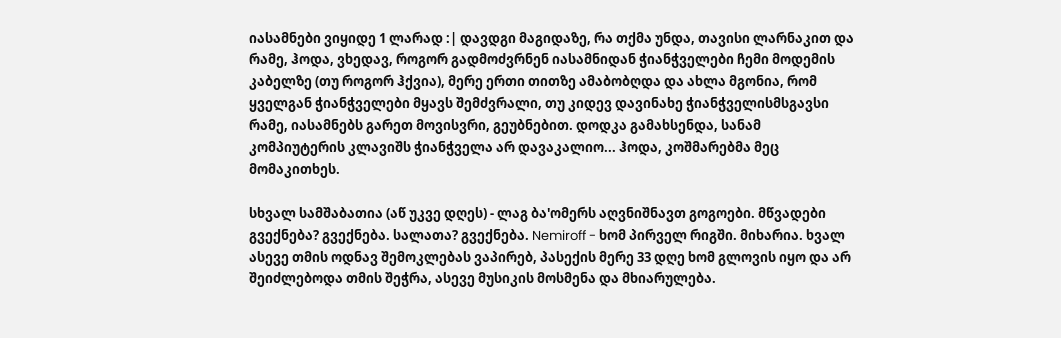იასამნები ვიყიდე 1 ლარად :| დავდგი მაგიდაზე, რა თქმა უნდა, თავისი ლარნაკით და რამე, ჰოდა, ვხედავ, როგორ გადმოძვრნენ იასამნიდან ჭიანჭველები ჩემი მოდემის კაბელზე (თუ როგორ ჰქვია), მერე ერთი თითზე ამაბობღდა და ახლა მგონია, რომ ყველგან ჭიანჭველები მყავს შემძვრალი, თუ კიდევ დავინახე ჭიანჭველისმსგავსი რამე, იასამნებს გარეთ მოვისვრი, გეუბნებით. დოდკა გამახსენდა, სანამ კომპიუტერის კლავიშს ჭიანჭველა არ დავაკალიო... ჰოდა, კოშმარებმა მეც მომაკითხეს.

სხვალ სამშაბათია (აწ უკვე დღეს) - ლაგ ბა'ომერს აღვნიშნავთ გოგოები. მწვადები გვექნება? გვექნება. სალათა? გვექნება. Nemiroff - ხომ პირველ რიგში. მიხარია. ხვალ ასევე თმის ოდნავ შემოკლებას ვაპირებ, პასექის მერე 33 დღე ხომ გლოვის იყო და არ შეიძლებოდა თმის შეჭრა, ასევე მუსიკის მოსმენა და მხიარულება.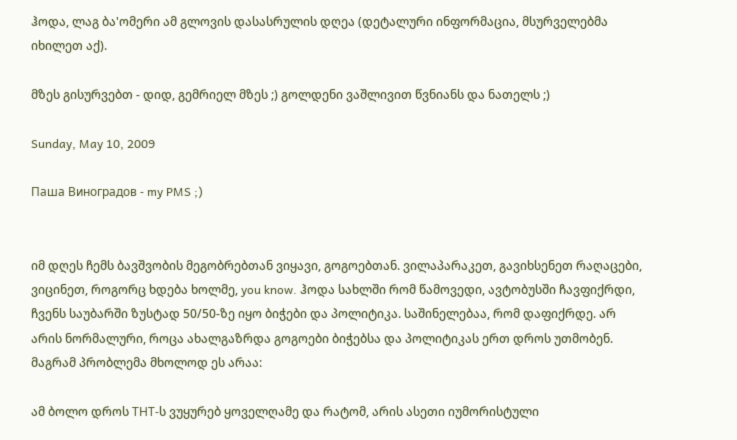ჰოდა, ლაგ ბა'ომერი ამ გლოვის დასასრულის დღეა (დეტალური ინფორმაცია, მსურველებმა იხილეთ აქ).

მზეს გისურვებთ - დიდ, გემრიელ მზეს ;) გოლდენი ვაშლივით წვნიანს და ნათელს ;)

Sunday, May 10, 2009

Паша Виноградов - my PMS ;)


იმ დღეს ჩემს ბავშვობის მეგობრებთან ვიყავი, გოგოებთან. ვილაპარაკეთ, გავიხსენეთ რაღაცები, ვიცინეთ, როგორც ხდება ხოლმე, you know. ჰოდა სახლში რომ წამოვედი, ავტობუსში ჩავფიქრდი, ჩვენს საუბარში ზუსტად 50/50-ზე იყო ბიჭები და პოლიტიკა. საშინელებაა, რომ დაფიქრდე. არ არის ნორმალური, როცა ახალგაზრდა გოგოები ბიჭებსა და პოლიტიკას ერთ დროს უთმობენ. მაგრამ პრობლემა მხოლოდ ეს არაა:

ამ ბოლო დროს ТНТ-ს ვუყურებ ყოველღამე და რატომ, არის ასეთი იუმორისტული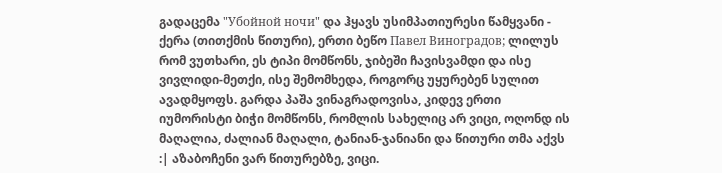გადაცემა "Убойной ночи" და ჰყავს უსიმპათიურესი წამყვანი - ქერა (თითქმის წითური), ერთი ბეწო Павел Виноградов; ლილუს რომ ვუთხარი, ეს ტიპი მომწონს, ჯიბეში ჩავისვამდი და ისე ვივლიდი-მეთქი, ისე შემომხედა, როგორც უყურებენ სულით ავადმყოფს. გარდა პაშა ვინაგრადოვისა, კიდევ ერთი იუმორისტი ბიჭი მომწონს, რომლის სახელიც არ ვიცი, ოღონდ ის მაღალია, ძალიან მაღალი, ტანიან-ჯანიანი და წითური თმა აქვს :| აზაბოჩენი ვარ წითურებზე, ვიცი.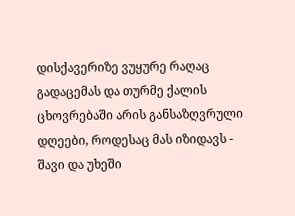დისქავერიზე ვუყურე რაღაც გადაცემას და თურმე ქალის ცხოვრებაში არის განსაზღვრული დღეები, როდესაც მას იზიდავს - შავი და უხეში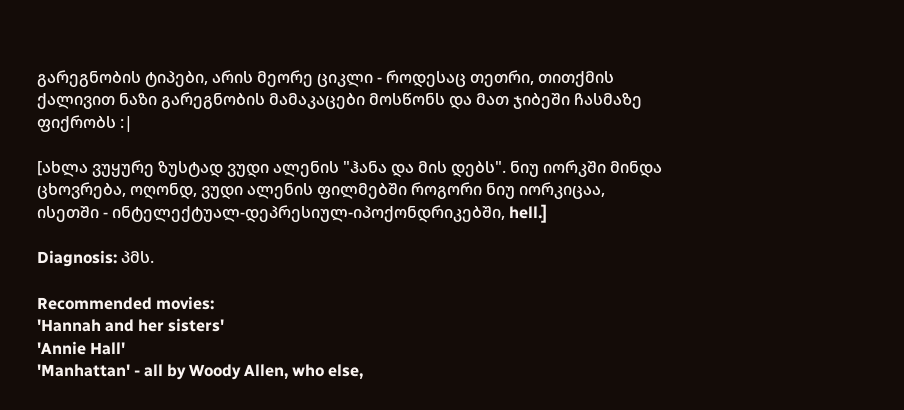გარეგნობის ტიპები, არის მეორე ციკლი - როდესაც თეთრი, თითქმის ქალივით ნაზი გარეგნობის მამაკაცები მოსწონს და მათ ჯიბეში ჩასმაზე ფიქრობს :|

[ახლა ვუყურე ზუსტად ვუდი ალენის "ჰანა და მის დებს". ნიუ იორკში მინდა ცხოვრება, ოღონდ, ვუდი ალენის ფილმებში როგორი ნიუ იორკიცაა, ისეთში - ინტელექტუალ-დეპრესიულ-იპოქონდრიკებში, hell.]

Diagnosis: პმს.

Recommended movies:
'Hannah and her sisters'
'Annie Hall'
'Manhattan' - all by Woody Allen, who else,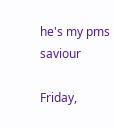he's my pms saviour

Friday,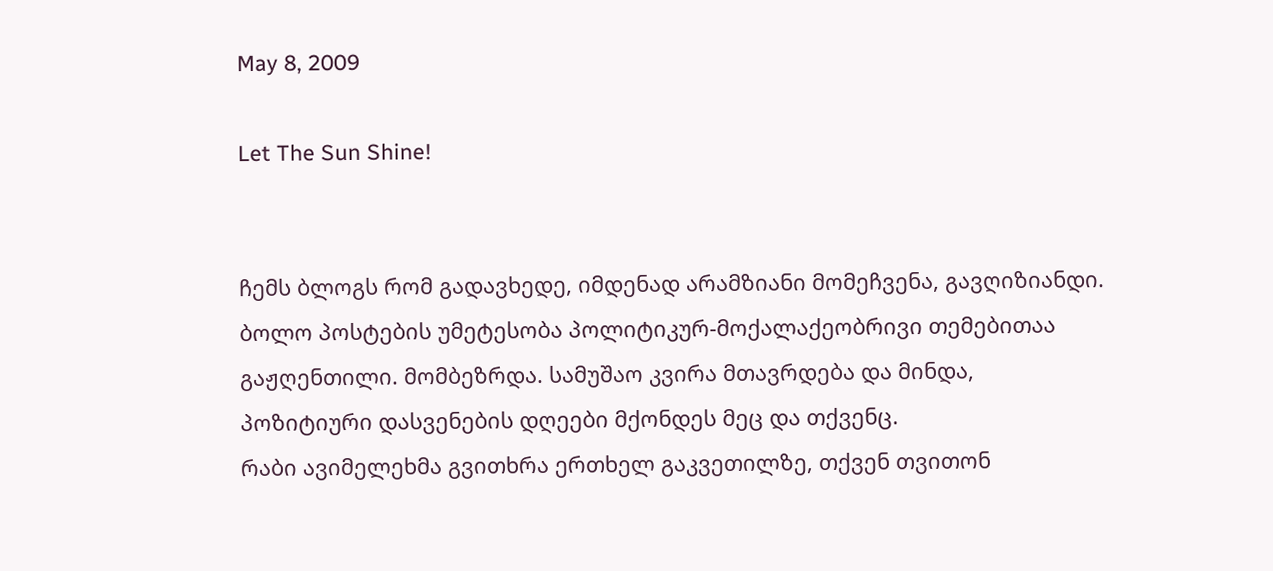May 8, 2009

Let The Sun Shine!


ჩემს ბლოგს რომ გადავხედე, იმდენად არამზიანი მომეჩვენა, გავღიზიანდი. ბოლო პოსტების უმეტესობა პოლიტიკურ-მოქალაქეობრივი თემებითაა გაჟღენთილი. მომბეზრდა. სამუშაო კვირა მთავრდება და მინდა, პოზიტიური დასვენების დღეები მქონდეს მეც და თქვენც.
რაბი ავიმელეხმა გვითხრა ერთხელ გაკვეთილზე, თქვენ თვითონ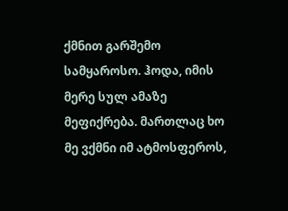ქმნით გარშემო სამყაროსო. ჰოდა, იმის მერე სულ ამაზე მეფიქრება. მართლაც ხო მე ვქმნი იმ ატმოსფეროს,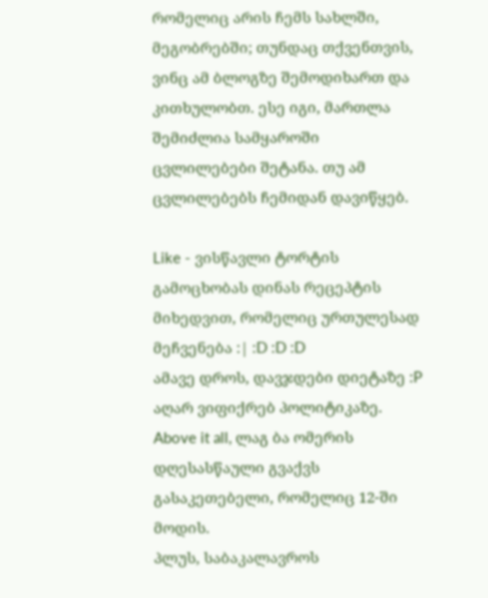რომელიც არის ჩემს სახლში, მეგობრებში; თუნდაც თქვენთვის, ვინც ამ ბლოგზე შემოდიხართ და კითხულობთ. ესე იგი, მართლა შემიძლია სამყაროში ცვლილებები შეტანა. თუ ამ ცვლილებებს ჩემიდან დავიწყებ.

Like - ვისწავლი ტორტის გამოცხობას დინას რეცეპტის მიხედვით, რომელიც ურთულესად მეჩვენება :| :D :D :D
ამავე დროს, დავჯდები დიეტაზე :P
აღარ ვიფიქრებ პოლიტიკაზე.
Above it all, ლაგ ბა ომერის დღესასწაული გვაქვს გასაკეთებელი, რომელიც 12-ში მოდის.
პლუს, საბაკალავროს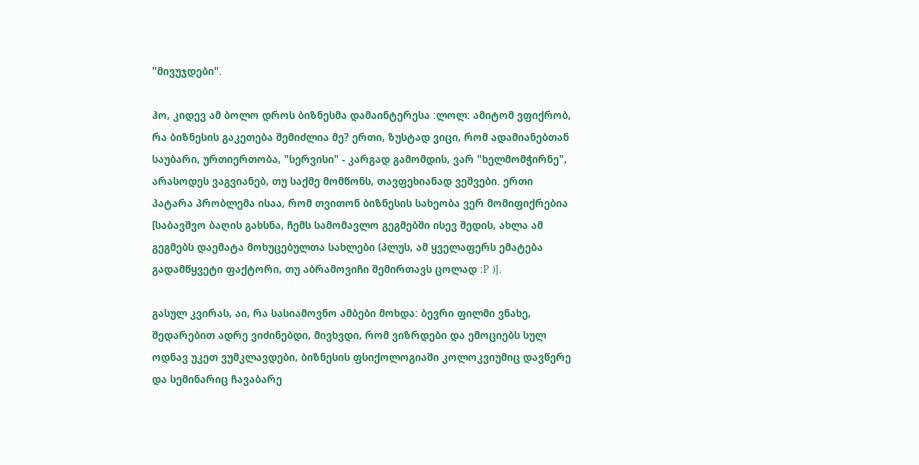"მივუჯდები".

ჰო, კიდევ ამ ბოლო დროს ბიზნესმა დამაინტერესა :ლოლ: ამიტომ ვფიქრობ, რა ბიზნესის გაკეთება შემიძლია მე? ერთი, ზუსტად ვიცი, რომ ადამიანებთან საუბარი, ურთიერთობა, "სერვისი" - კარგად გამომდის, ვარ "ხელმომჭირნე", არასოდეს ვაგვიანებ, თუ საქმე მომწონს, თავფეხიანად ვეშვები. ერთი პატარა პრობლემა ისაა, რომ თვითონ ბიზნესის სახეობა ვერ მომიფიქრებია [საბავშვო ბაღის გახსნა, ჩემს სამომავლო გეგმებში ისევ შედის, ახლა ამ გეგმებს დაემატა მოხუცებულთა სახლები (პლუს, ამ ყველაფერს ემატება გადამწყვეტი ფაქტორი, თუ აბრამოვიჩი შემირთავს ცოლად :P )].

გასულ კვირას, აი, რა სასიამოვნო ამბები მოხდა: ბევრი ფილმი ვნახე, შედარებით ადრე ვიძინებდი, მივხვდი, რომ ვიზრდები და ემოციებს სულ ოდნავ უკეთ ვუმკლავდები, ბიზნესის ფსიქოლოგიაში კოლოკვიუმიც დავწერე და სემინარიც ჩავაბარე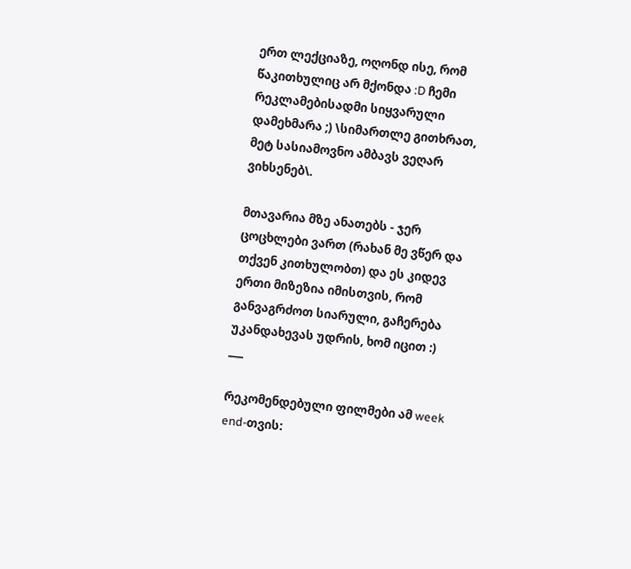ერთ ლექციაზე, ოღონდ ისე, რომ წაკითხულიც არ მქონდა :D ჩემი რეკლამებისადმი სიყვარული დამეხმარა ;) \სიმართლე გითხრათ, მეტ სასიამოვნო ამბავს ვეღარ ვიხსენებ\.

მთავარია მზე ანათებს - ჯერ ცოცხლები ვართ (რახან მე ვწერ და თქვენ კითხულობთ) და ეს კიდევ ერთი მიზეზია იმისთვის, რომ განვაგრძოთ სიარული, გაჩერება უკანდახევას უდრის, ხომ იცით :)
___

რეკომენდებული ფილმები ამ week end-თვის: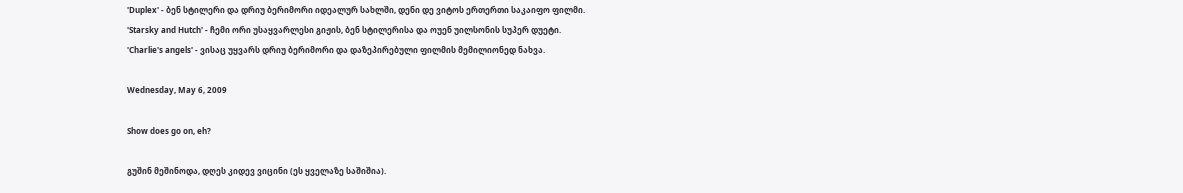'Duplex' - ბენ სტილერი და დრიუ ბერიმორი იდეალურ სახლში, დენი დე ვიტოს ერთერთი საკაიფო ფილმი.
'Starsky and Hutch' - ჩემი ორი უსაყვარლესი გიჟის, ბენ სტილერისა და ოუენ უილსონის სუპერ დუეტი.
'Charlie's angels' - ვისაც უყვარს დრიუ ბერიმორი და დაზეპირებული ფილმის მემილიონედ ნახვა.

Wednesday, May 6, 2009

Show does go on, eh?

გუშინ მეშინოდა, დღეს კიდევ ვიცინი (ეს ყველაზე საშიშია).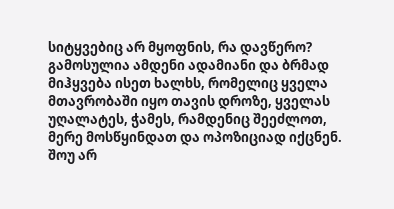სიტყვებიც არ მყოფნის, რა დავწერო?
გამოსულია ამდენი ადამიანი და ბრმად მიჰყვება ისეთ ხალხს, რომელიც ყველა მთავრობაში იყო თავის დროზე, ყველას უღალატეს, ჭამეს, რამდენიც შეეძლოთ, მერე მოსწყინდათ და ოპოზიციად იქცნენ. შოუ არ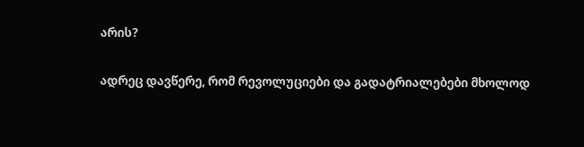არის?

ადრეც დავწერე, რომ რევოლუციები და გადატრიალებები მხოლოდ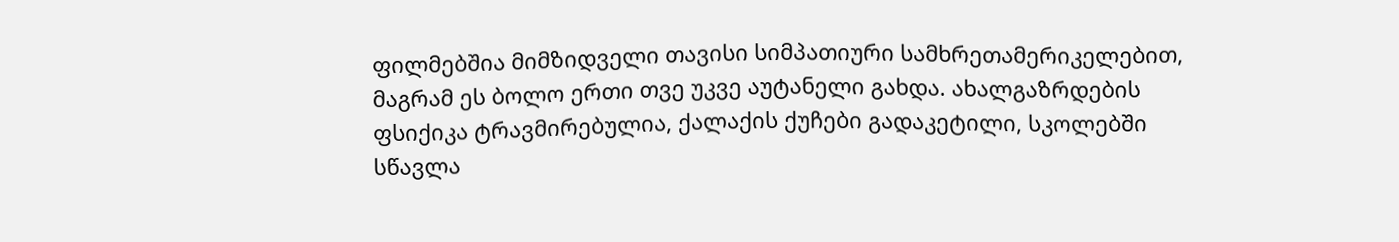ფილმებშია მიმზიდველი თავისი სიმპათიური სამხრეთამერიკელებით, მაგრამ ეს ბოლო ერთი თვე უკვე აუტანელი გახდა. ახალგაზრდების ფსიქიკა ტრავმირებულია, ქალაქის ქუჩები გადაკეტილი, სკოლებში სწავლა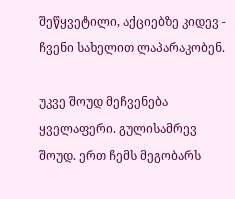შეწყვეტილი, აქციებზე კიდევ - ჩვენი სახელით ლაპარაკობენ.

უკვე შოუდ მეჩვენება ყველაფერი. გულისამრევ შოუდ. ერთ ჩემს მეგობარს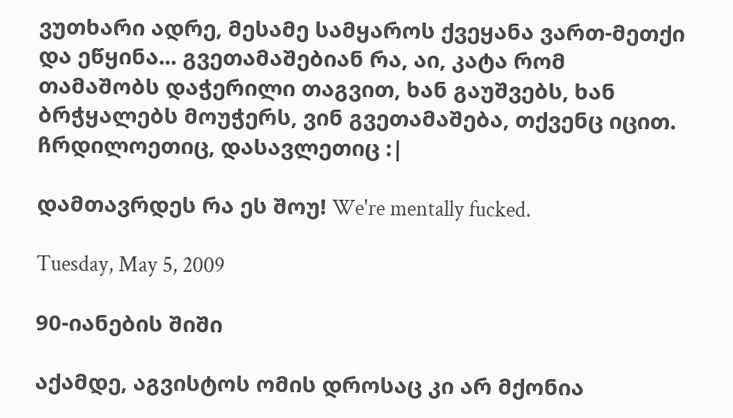ვუთხარი ადრე, მესამე სამყაროს ქვეყანა ვართ-მეთქი და ეწყინა... გვეთამაშებიან რა, აი, კატა რომ თამაშობს დაჭერილი თაგვით, ხან გაუშვებს, ხან ბრჭყალებს მოუჭერს, ვინ გვეთამაშება, თქვენც იცით. ჩრდილოეთიც, დასავლეთიც :|

დამთავრდეს რა ეს შოუ! We're mentally fucked.

Tuesday, May 5, 2009

90-იანების შიში

აქამდე, აგვისტოს ომის დროსაც კი არ მქონია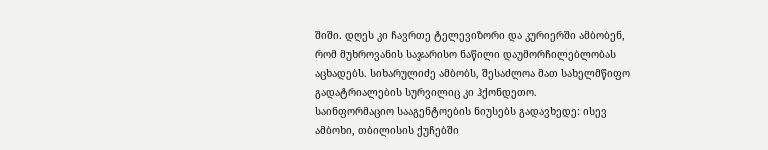შიში. დღეს კი ჩავრთე ტელევიზორი და კურიერში ამბობენ, რომ მუხროვანის საჯარისო ნაწილი დაუმორჩილებლობას აცხადებს. სიხარულიძე ამბობს, შესაძლოა მათ სახელმწიფო გადატრიალების სურვილიც კი ჰქონდეთო.
საინფორმაციო სააგენტოების ნიუსებს გადავხედე: ისევ ამბოხი, თბილისის ქუჩებში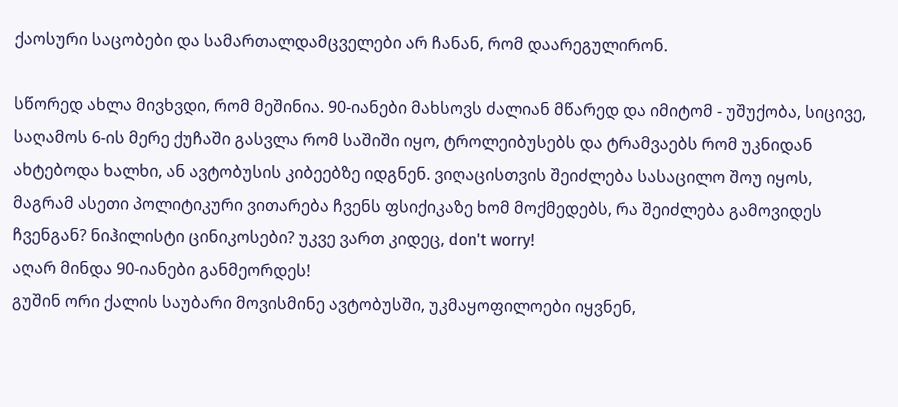ქაოსური საცობები და სამართალდამცველები არ ჩანან, რომ დაარეგულირონ.

სწორედ ახლა მივხვდი, რომ მეშინია. 90-იანები მახსოვს ძალიან მწარედ და იმიტომ - უშუქობა, სიცივე, საღამოს 6-ის მერე ქუჩაში გასვლა რომ საშიში იყო, ტროლეიბუსებს და ტრამვაებს რომ უკნიდან ახტებოდა ხალხი, ან ავტობუსის კიბეებზე იდგნენ. ვიღაცისთვის შეიძლება სასაცილო შოუ იყოს, მაგრამ ასეთი პოლიტიკური ვითარება ჩვენს ფსიქიკაზე ხომ მოქმედებს, რა შეიძლება გამოვიდეს ჩვენგან? ნიჰილისტი ცინიკოსები? უკვე ვართ კიდეც, don't worry!
აღარ მინდა 90-იანები განმეორდეს!
გუშინ ორი ქალის საუბარი მოვისმინე ავტობუსში, უკმაყოფილოები იყვნენ,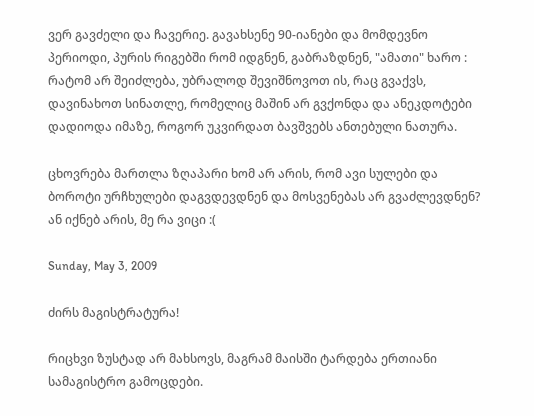ვერ გავძელი და ჩავერიე. გავახსენე 90-იანები და მომდევნო პერიოდი, პურის რიგებში რომ იდგნენ, გაბრაზდნენ, "ამათი" ხარო : რატომ არ შეიძლება, უბრალოდ შევიშნოვოთ ის, რაც გვაქვს, დავინახოთ სინათლე, რომელიც მაშინ არ გვქონდა და ანეკდოტები დადიოდა იმაზე, როგორ უკვირდათ ბავშვებს ანთებული ნათურა.

ცხოვრება მართლა ზღაპარი ხომ არ არის, რომ ავი სულები და ბოროტი ურჩხულები დაგვდევდნენ და მოსვენებას არ გვაძლევდნენ? ან იქნებ არის, მე რა ვიცი :(

Sunday, May 3, 2009

ძირს მაგისტრატურა!

რიცხვი ზუსტად არ მახსოვს, მაგრამ მაისში ტარდება ერთიანი სამაგისტრო გამოცდები.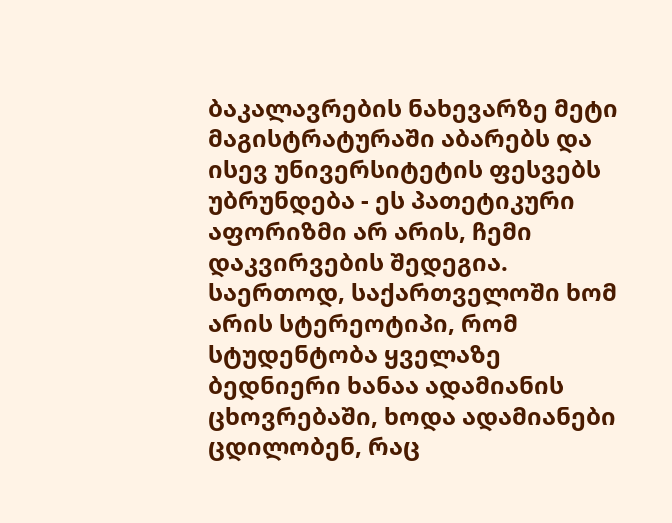ბაკალავრების ნახევარზე მეტი მაგისტრატურაში აბარებს და ისევ უნივერსიტეტის ფესვებს უბრუნდება - ეს პათეტიკური აფორიზმი არ არის, ჩემი დაკვირვების შედეგია. საერთოდ, საქართველოში ხომ არის სტერეოტიპი, რომ სტუდენტობა ყველაზე ბედნიერი ხანაა ადამიანის ცხოვრებაში, ხოდა ადამიანები ცდილობენ, რაც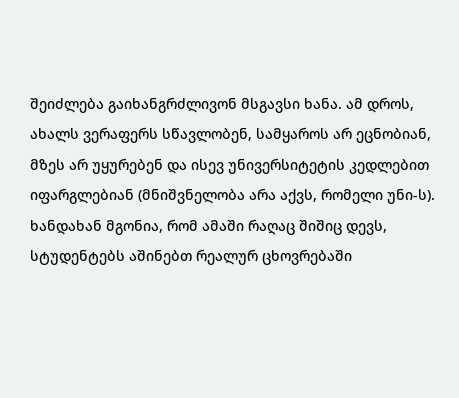შეიძლება გაიხანგრძლივონ მსგავსი ხანა. ამ დროს, ახალს ვერაფერს სწავლობენ, სამყაროს არ ეცნობიან, მზეს არ უყურებენ და ისევ უნივერსიტეტის კედლებით იფარგლებიან (მნიშვნელობა არა აქვს, რომელი უნი-ს). ხანდახან მგონია, რომ ამაში რაღაც შიშიც დევს, სტუდენტებს აშინებთ რეალურ ცხოვრებაში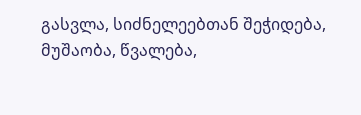გასვლა, სიძნელეებთან შეჭიდება, მუშაობა, წვალება,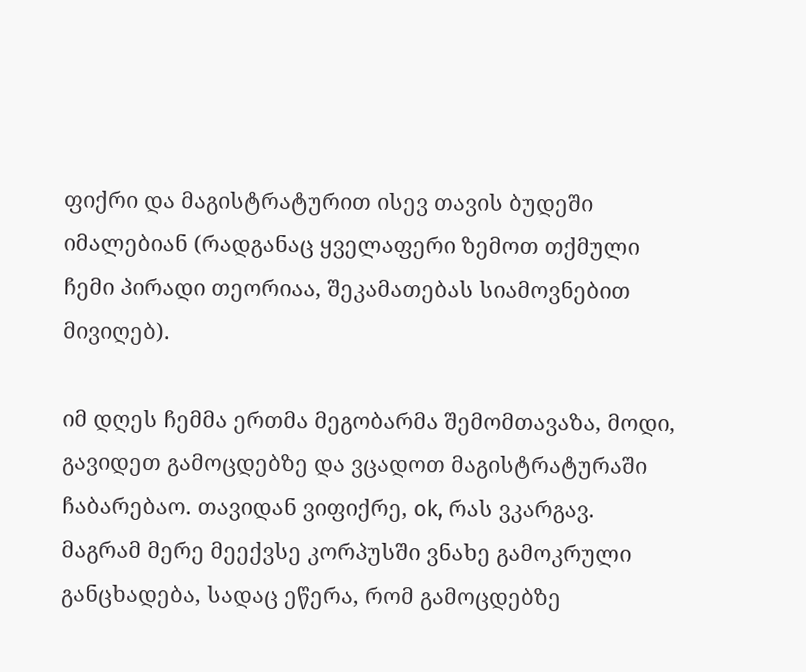ფიქრი და მაგისტრატურით ისევ თავის ბუდეში იმალებიან (რადგანაც ყველაფერი ზემოთ თქმული ჩემი პირადი თეორიაა, შეკამათებას სიამოვნებით მივიღებ).

იმ დღეს ჩემმა ერთმა მეგობარმა შემომთავაზა, მოდი, გავიდეთ გამოცდებზე და ვცადოთ მაგისტრატურაში ჩაბარებაო. თავიდან ვიფიქრე, ok, რას ვკარგავ. მაგრამ მერე მეექვსე კორპუსში ვნახე გამოკრული განცხადება, სადაც ეწერა, რომ გამოცდებზე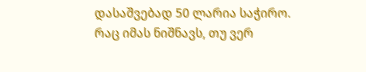დასაშვებად 50 ლარია საჭირო. რაც იმას ნიშნავს, თუ ვერ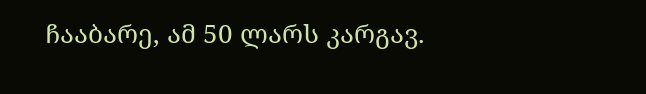ჩააბარე, ამ 50 ლარს კარგავ.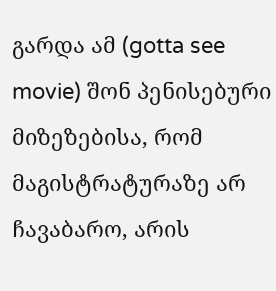გარდა ამ (gotta see movie) შონ პენისებური მიზეზებისა, რომ მაგისტრატურაზე არ ჩავაბარო, არის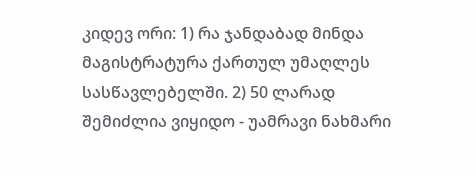კიდევ ორი: 1) რა ჯანდაბად მინდა მაგისტრატურა ქართულ უმაღლეს სასწავლებელში. 2) 50 ლარად შემიძლია ვიყიდო - უამრავი ნახმარი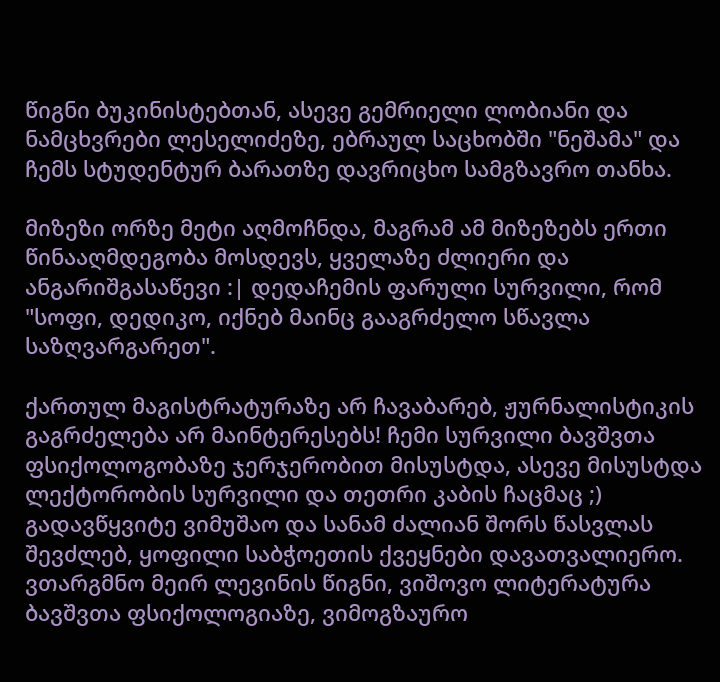წიგნი ბუკინისტებთან, ასევე გემრიელი ლობიანი და ნამცხვრები ლესელიძეზე, ებრაულ საცხობში "ნეშამა" და ჩემს სტუდენტურ ბარათზე დავრიცხო სამგზავრო თანხა.

მიზეზი ორზე მეტი აღმოჩნდა, მაგრამ ამ მიზეზებს ერთი წინააღმდეგობა მოსდევს, ყველაზე ძლიერი და ანგარიშგასაწევი :| დედაჩემის ფარული სურვილი, რომ "სოფი, დედიკო, იქნებ მაინც გააგრძელო სწავლა საზღვარგარეთ".

ქართულ მაგისტრატურაზე არ ჩავაბარებ, ჟურნალისტიკის გაგრძელება არ მაინტერესებს! ჩემი სურვილი ბავშვთა ფსიქოლოგობაზე ჯერჯერობით მისუსტდა, ასევე მისუსტდა ლექტორობის სურვილი და თეთრი კაბის ჩაცმაც ;) გადავწყვიტე ვიმუშაო და სანამ ძალიან შორს წასვლას შევძლებ, ყოფილი საბჭოეთის ქვეყნები დავათვალიერო. ვთარგმნო მეირ ლევინის წიგნი, ვიშოვო ლიტერატურა ბავშვთა ფსიქოლოგიაზე, ვიმოგზაურო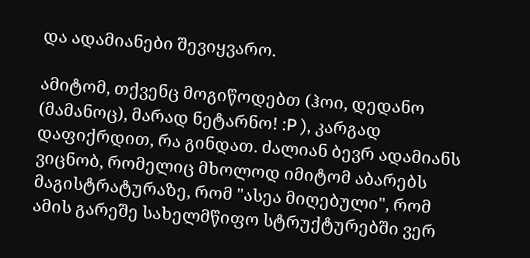და ადამიანები შევიყვარო.

ამიტომ, თქვენც მოგიწოდებთ (ჰოი, დედანო (მამანოც), მარად ნეტარნო! :P ), კარგად დაფიქრდით, რა გინდათ. ძალიან ბევრ ადამიანს ვიცნობ, რომელიც მხოლოდ იმიტომ აბარებს მაგისტრატურაზე, რომ "ასეა მიღებული", რომ ამის გარეშე სახელმწიფო სტრუქტურებში ვერ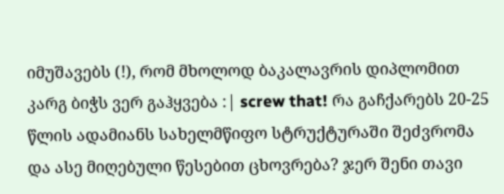იმუშავებს (!), რომ მხოლოდ ბაკალავრის დიპლომით კარგ ბიჭს ვერ გაჰყვება :| screw that! რა გაჩქარებს 20-25 წლის ადამიანს სახელმწიფო სტრუქტურაში შეძვრომა და ასე მიღებული წესებით ცხოვრება? ჯერ შენი თავი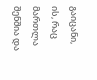გაიცანი, ის, რაც მართლა შენშია და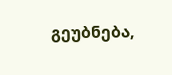გეუბნება,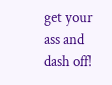get your ass and dash off!